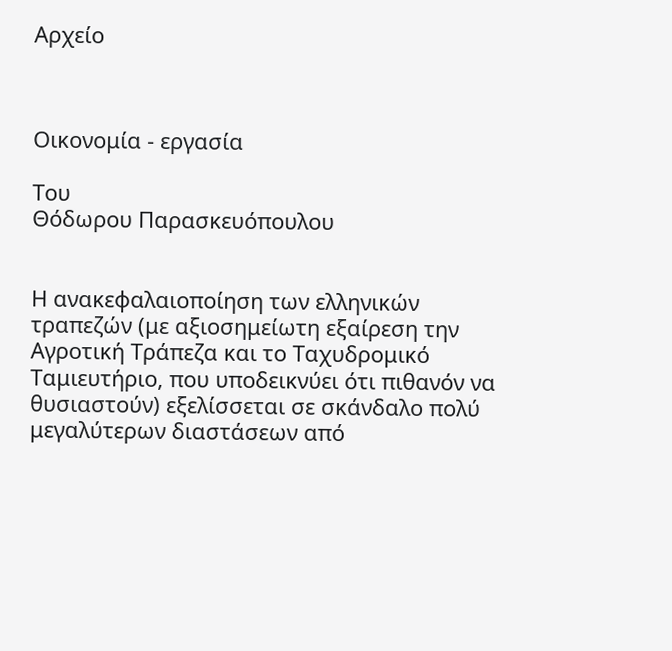Αρχείο



Οικονομία - εργασία

Tου
Θόδωρου Παρασκευόπουλου


Η ανακεφαλαιοποίηση των ελληνικών τραπεζών (με αξιοσημείωτη εξαίρεση την Αγροτική Τράπεζα και το Ταχυδρομικό Ταμιευτήριο, που υποδεικνύει ότι πιθανόν να θυσιαστούν) εξελίσσεται σε σκάνδαλο πολύ μεγαλύτερων διαστάσεων από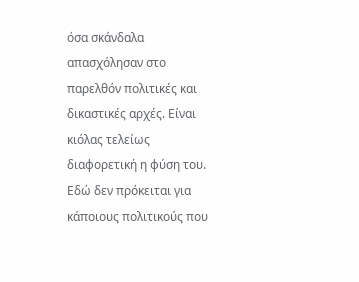όσα σκάνδαλα απασχόλησαν στο παρελθόν πολιτικές και δικαστικές αρχές. Είναι κιόλας τελείως διαφορετική η φύση του. Εδώ δεν πρόκειται για κάποιους πολιτικούς που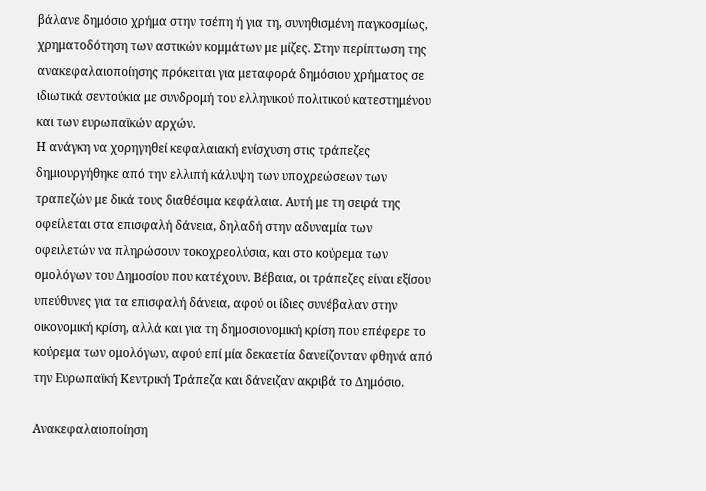βάλανε δημόσιο χρήμα στην τσέπη ή για τη, συνηθισμένη παγκοσμίως, χρηματοδότηση των αστικών κομμάτων με μίζες. Στην περίπτωση της ανακεφαλαιοποίησης πρόκειται για μεταφορά δημόσιου χρήματος σε ιδιωτικά σεντούκια με συνδρομή του ελληνικού πολιτικού κατεστημένου και των ευρωπαϊκών αρχών.
Η ανάγκη να χορηγηθεί κεφαλαιακή ενίσχυση στις τράπεζες δημιουργήθηκε από την ελλιπή κάλυψη των υποχρεώσεων των τραπεζών με δικά τους διαθέσιμα κεφάλαια. Αυτή με τη σειρά της οφείλεται στα επισφαλή δάνεια, δηλαδή στην αδυναμία των οφειλετών να πληρώσουν τοκοχρεολύσια, και στο κούρεμα των ομολόγων του Δημοσίου που κατέχουν. Βέβαια, οι τράπεζες είναι εξίσου υπεύθυνες για τα επισφαλή δάνεια, αφού οι ίδιες συνέβαλαν στην οικονομική κρίση, αλλά και για τη δημοσιονομική κρίση που επέφερε το κούρεμα των ομολόγων, αφού επί μία δεκαετία δανείζονταν φθηνά από την Ευρωπαϊκή Κεντρική Τράπεζα και δάνειζαν ακριβά το Δημόσιο.

Ανακεφαλαιοποίηση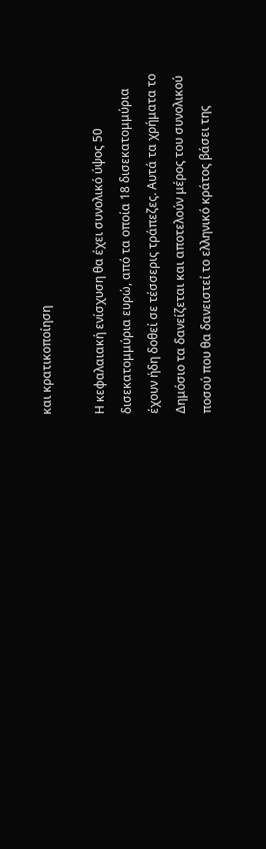και κρατικοποίηση

Η κεφαλαιακή ενίσχυση θα έχει συνολικό ύψος 50 δισεκατομμύρια ευρώ, από τα οποία 18 δισεκατομμύρια έχουν ήδη δοθεί σε τέσσερις τράπεζες. Αυτά τα χρήματα το Δημόσιο τα δανείζεται και αποτελούν μέρος του συνολικού ποσού που θα δανειστεί το ελληνικό κράτος βάσει της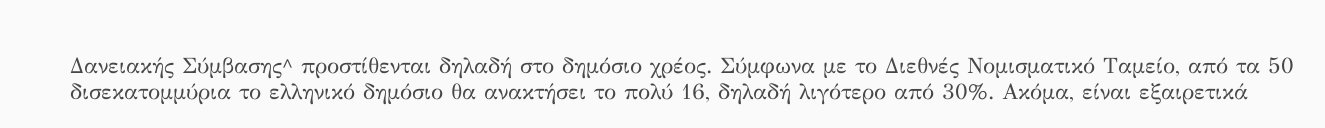Δανειακής Σύμβασης^ προστίθενται δηλαδή στο δημόσιο χρέος. Σύμφωνα με το Διεθνές Νομισματικό Ταμείο, από τα 50 δισεκατομμύρια το ελληνικό δημόσιο θα ανακτήσει το πολύ 16, δηλαδή λιγότερο από 30%. Ακόμα, είναι εξαιρετικά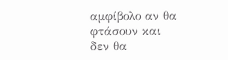αμφίβολο αν θα φτάσουν και δεν θα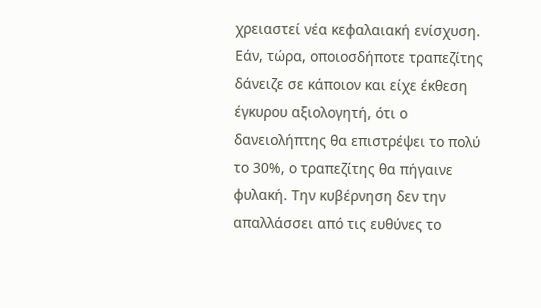χρειαστεί νέα κεφαλαιακή ενίσχυση.
Εάν, τώρα, οποιοσδήποτε τραπεζίτης δάνειζε σε κάποιον και είχε έκθεση έγκυρου αξιολογητή, ότι ο δανειολήπτης θα επιστρέψει το πολύ το 30%, ο τραπεζίτης θα πήγαινε φυλακή. Την κυβέρνηση δεν την απαλλάσσει από τις ευθύνες το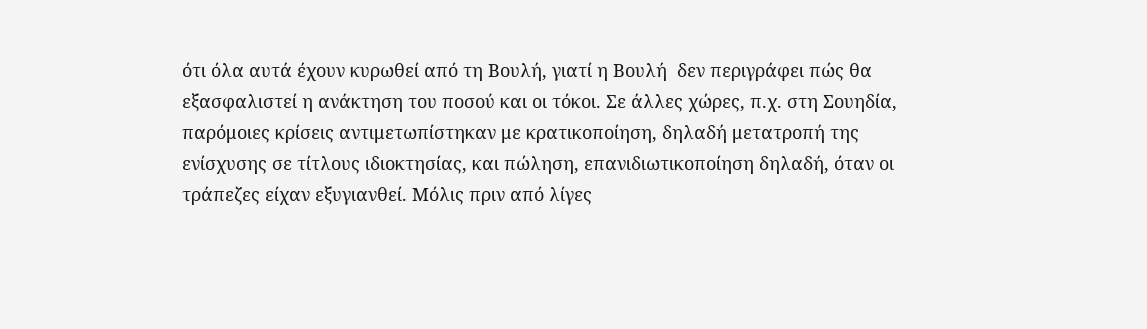ότι όλα αυτά έχουν κυρωθεί από τη Βουλή, γιατί η Βουλή  δεν περιγράφει πώς θα εξασφαλιστεί η ανάκτηση του ποσού και οι τόκοι. Σε άλλες χώρες, π.χ. στη Σουηδία, παρόμοιες κρίσεις αντιμετωπίστηκαν με κρατικοποίηση, δηλαδή μετατροπή της ενίσχυσης σε τίτλους ιδιοκτησίας, και πώληση, επανιδιωτικοποίηση δηλαδή, όταν οι τράπεζες είχαν εξυγιανθεί. Μόλις πριν από λίγες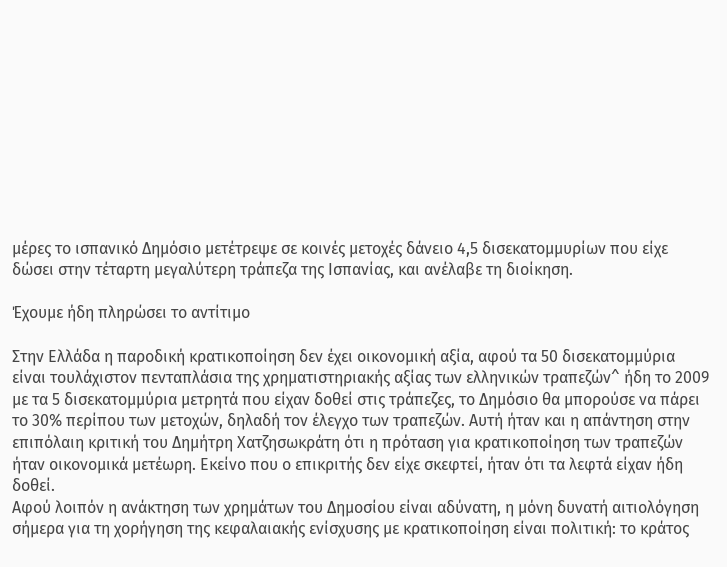μέρες το ισπανικό Δημόσιο μετέτρεψε σε κοινές μετοχές δάνειο 4,5 δισεκατομμυρίων που είχε δώσει στην τέταρτη μεγαλύτερη τράπεζα της Ισπανίας, και ανέλαβε τη διοίκηση.

Έχουμε ήδη πληρώσει το αντίτιμο

Στην Ελλάδα η παροδική κρατικοποίηση δεν έχει οικονομική αξία, αφού τα 50 δισεκατομμύρια είναι τουλάχιστον πενταπλάσια της χρηματιστηριακής αξίας των ελληνικών τραπεζών^ ήδη το 2009 με τα 5 δισεκατομμύρια μετρητά που είχαν δοθεί στις τράπεζες, το Δημόσιο θα μπορούσε να πάρει το 30% περίπου των μετοχών, δηλαδή τον έλεγχο των τραπεζών. Αυτή ήταν και η απάντηση στην επιπόλαιη κριτική του Δημήτρη Χατζησωκράτη ότι η πρόταση για κρατικοποίηση των τραπεζών ήταν οικονομικά μετέωρη. Εκείνο που ο επικριτής δεν είχε σκεφτεί, ήταν ότι τα λεφτά είχαν ήδη δοθεί.
Αφού λοιπόν η ανάκτηση των χρημάτων του Δημοσίου είναι αδύνατη, η μόνη δυνατή αιτιολόγηση σήμερα για τη χορήγηση της κεφαλαιακής ενίσχυσης με κρατικοποίηση είναι πολιτική: το κράτος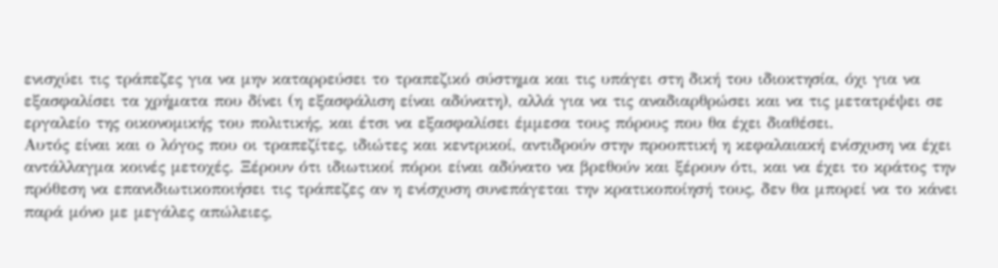ενισχύει τις τράπεζες για να μην καταρρεύσει το τραπεζικό σύστημα και τις υπάγει στη δική του ιδιοκτησία, όχι για να εξασφαλίσει τα χρήματα που δίνει (η εξασφάλιση είναι αδύνατη), αλλά για να τις αναδιαρθρώσει και να τις μετατρέψει σε εργαλείο της οικονομικής του πολιτικής, και έτσι να εξασφαλίσει έμμεσα τους πόρους που θα έχει διαθέσει.
Αυτός είναι και ο λόγος που οι τραπεζίτες, ιδιώτες και κεντρικοί, αντιδρούν στην προοπτική η κεφαλαιακή ενίσχυση να έχει αντάλλαγμα κοινές μετοχές. Ξέρουν ότι ιδιωτικοί πόροι είναι αδύνατο να βρεθούν και ξέρουν ότι, και να έχει το κράτος την πρόθεση να επανιδιωτικοποιήσει τις τράπεζες αν η ενίσχυση συνεπάγεται την κρατικοποίησή τους, δεν θα μπορεί να το κάνει παρά μόνο με μεγάλες απώλειες,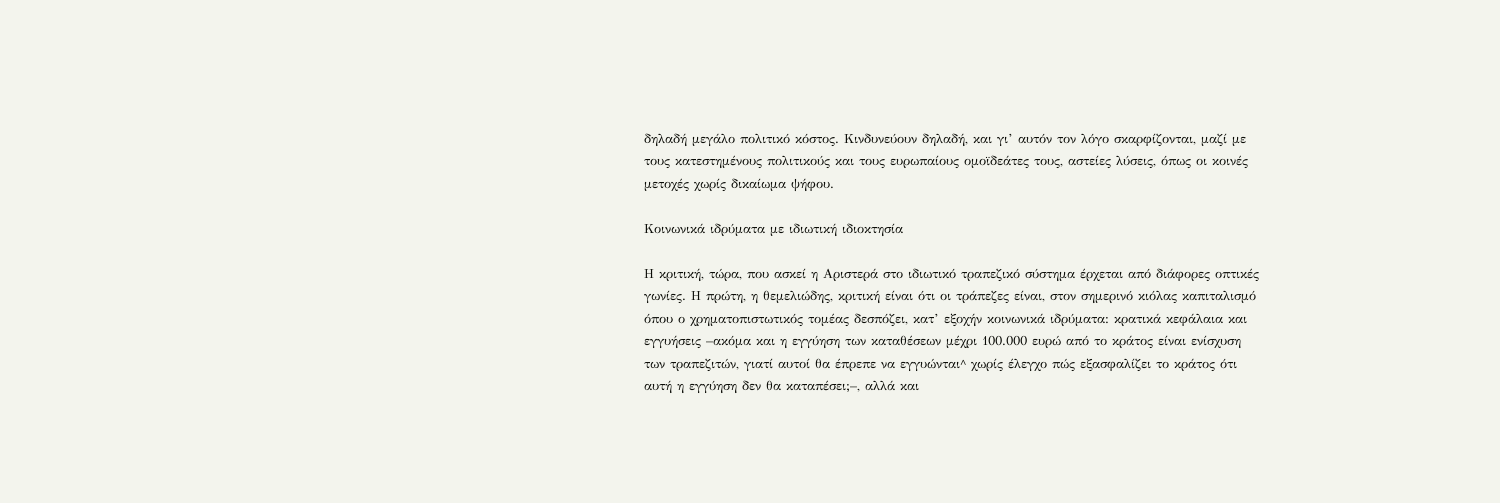δηλαδή μεγάλο πολιτικό κόστος. Κινδυνεύουν δηλαδή, και γι’ αυτόν τον λόγο σκαρφίζονται, μαζί με τους κατεστημένους πολιτικούς και τους ευρωπαίους ομοϊδεάτες τους, αστείες λύσεις, όπως οι κοινές μετοχές χωρίς δικαίωμα ψήφου.

Κοινωνικά ιδρύματα με ιδιωτική ιδιοκτησία

Η κριτική, τώρα, που ασκεί η Αριστερά στο ιδιωτικό τραπεζικό σύστημα έρχεται από διάφορες οπτικές γωνίες. Η πρώτη, η θεμελιώδης, κριτική είναι ότι οι τράπεζες είναι, στον σημερινό κιόλας καπιταλισμό όπου ο χρηματοπιστωτικός τομέας δεσπόζει, κατ’ εξοχήν κοινωνικά ιδρύματα: κρατικά κεφάλαια και εγγυήσεις –ακόμα και η εγγύηση των καταθέσεων μέχρι 100.000 ευρώ από το κράτος είναι ενίσχυση των τραπεζιτών, γιατί αυτοί θα έπρεπε να εγγυώνται^ χωρίς έλεγχο πώς εξασφαλίζει το κράτος ότι αυτή η εγγύηση δεν θα καταπέσει;–, αλλά και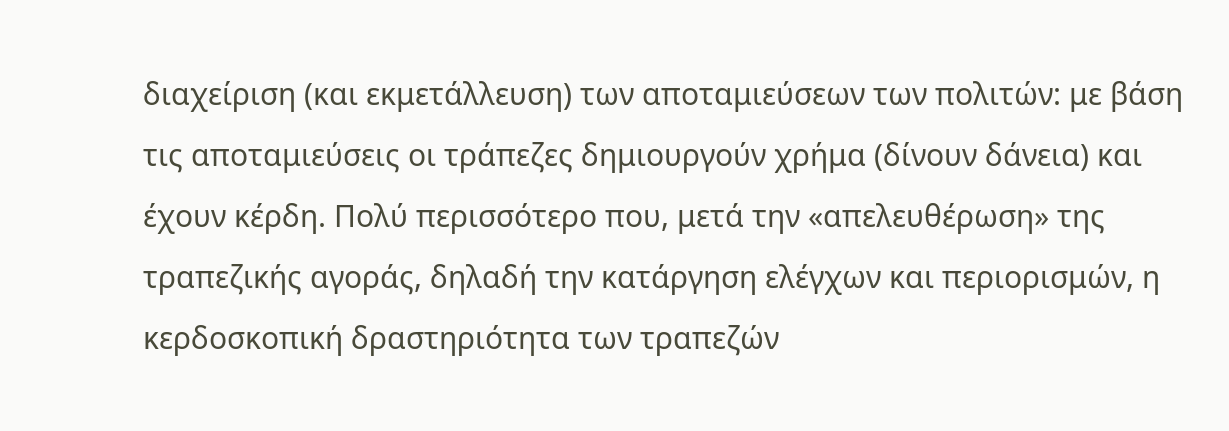διαχείριση (και εκμετάλλευση) των αποταμιεύσεων των πολιτών: με βάση τις αποταμιεύσεις οι τράπεζες δημιουργούν χρήμα (δίνουν δάνεια) και έχουν κέρδη. Πολύ περισσότερο που, μετά την «απελευθέρωση» της τραπεζικής αγοράς, δηλαδή την κατάργηση ελέγχων και περιορισμών, η κερδοσκοπική δραστηριότητα των τραπεζών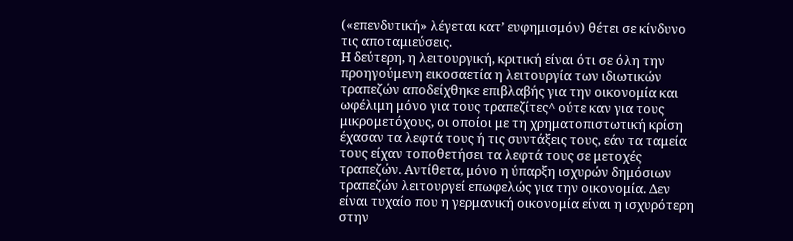(«επενδυτική» λέγεται κατ’ ευφημισμόν) θέτει σε κίνδυνο τις αποταμιεύσεις.
Η δεύτερη, η λειτουργική, κριτική είναι ότι σε όλη την προηγούμενη εικοσαετία η λειτουργία των ιδιωτικών τραπεζών αποδείχθηκε επιβλαβής για την οικονομία και ωφέλιμη μόνο για τους τραπεζίτες^ ούτε καν για τους μικρομετόχους, οι οποίοι με τη χρηματοπιστωτική κρίση έχασαν τα λεφτά τους ή τις συντάξεις τους, εάν τα ταμεία τους είχαν τοποθετήσει τα λεφτά τους σε μετοχές τραπεζών. Αντίθετα, μόνο η ύπαρξη ισχυρών δημόσιων τραπεζών λειτουργεί επωφελώς για την οικονομία. Δεν είναι τυχαίο που η γερμανική οικονομία είναι η ισχυρότερη στην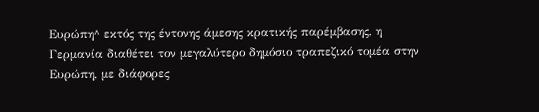Ευρώπη^ εκτός της έντονης άμεσης κρατικής παρέμβασης, η Γερμανία διαθέτει τον μεγαλύτερο δημόσιο τραπεζικό τομέα στην Ευρώπη, με διάφορες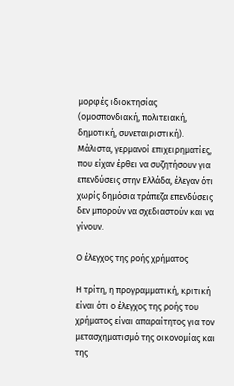μορφές ιδιοκτησίας (ομοσπονδιακή, πολιτειακή, δημοτική, συνεταιριστική). Μάλιστα, γερμανοί επιχειρηματίες, που είχαν έρθει να συζητήσουν για επενδύσεις στην Ελλάδα, έλεγαν ότι χωρίς δημόσια τράπεζα επενδύσεις δεν μπορούν να σχεδιαστούν και να γίνουν.

Ο έλεγχος της ροής χρήματος

Η τρίτη, η προγραμματική, κριτική είναι ότι ο έλεγχος της ροής του χρήματος είναι απαραίτητος για τον μετασχηματισμό της οικονομίας και της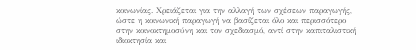κοινωνίας. Χρειάζεται για την αλλαγή των σχέσεων παραγωγής, ώστε η κοινωνική παραγωγή να βασίζεται όλο και περισσότερο στην κοινοκτημοσύνη και τον σχεδιασμό, αντί στην καπιταλιστική ιδιοκτησία και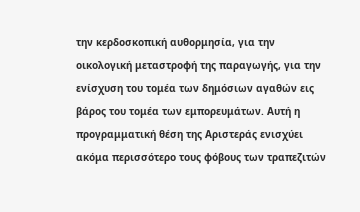την κερδοσκοπική αυθορμησία, για την οικολογική μεταστροφή της παραγωγής, για την ενίσχυση του τομέα των δημόσιων αγαθών εις βάρος του τομέα των εμπορευμάτων. Αυτή η προγραμματική θέση της Αριστεράς ενισχύει ακόμα περισσότερο τους φόβους των τραπεζιτών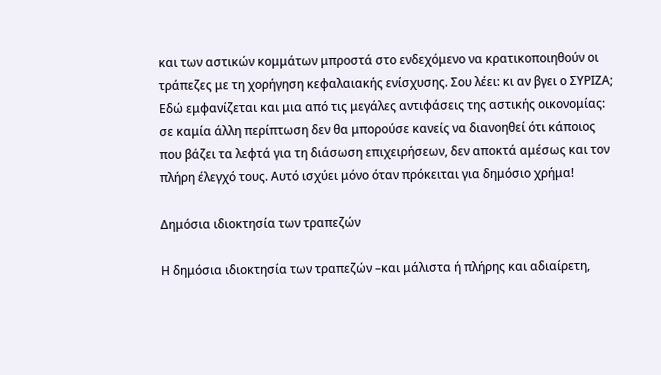και των αστικών κομμάτων μπροστά στο ενδεχόμενο να κρατικοποιηθούν οι τράπεζες με τη χορήγηση κεφαλαιακής ενίσχυσης. Σου λέει: κι αν βγει ο ΣΥΡΙΖΑ; Εδώ εμφανίζεται και μια από τις μεγάλες αντιφάσεις της αστικής οικονομίας: σε καμία άλλη περίπτωση δεν θα μπορούσε κανείς να διανοηθεί ότι κάποιος που βάζει τα λεφτά για τη διάσωση επιχειρήσεων, δεν αποκτά αμέσως και τον πλήρη έλεγχό τους. Αυτό ισχύει μόνο όταν πρόκειται για δημόσιο χρήμα!

Δημόσια ιδιοκτησία των τραπεζών

Η δημόσια ιδιοκτησία των τραπεζών –και μάλιστα ή πλήρης και αδιαίρετη,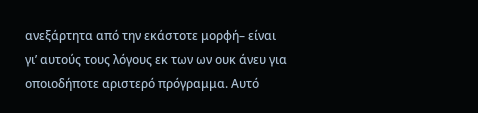ανεξάρτητα από την εκάστοτε μορφή– είναι γι’ αυτούς τους λόγους εκ των ων ουκ άνευ για οποιοδήποτε αριστερό πρόγραμμα. Αυτό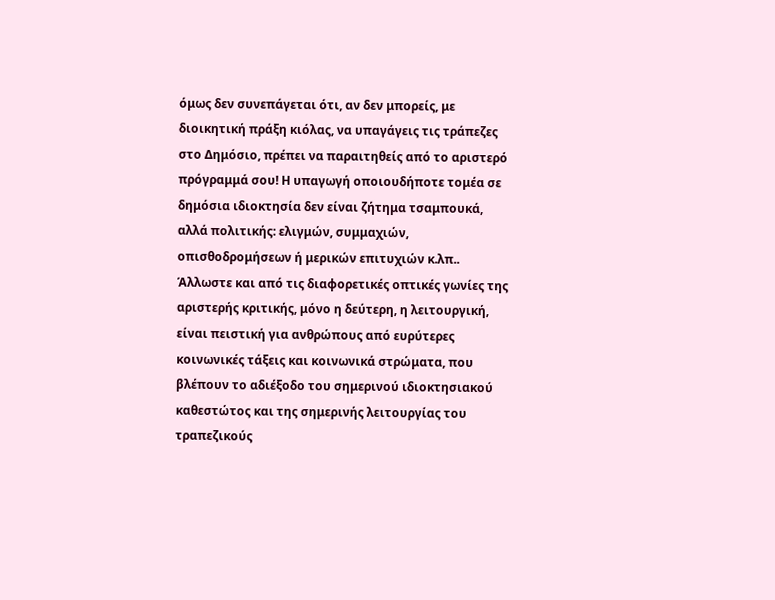όμως δεν συνεπάγεται ότι, αν δεν μπορείς, με διοικητική πράξη κιόλας, να υπαγάγεις τις τράπεζες στο Δημόσιο, πρέπει να παραιτηθείς από το αριστερό πρόγραμμά σου! Η υπαγωγή οποιουδήποτε τομέα σε δημόσια ιδιοκτησία δεν είναι ζήτημα τσαμπουκά, αλλά πολιτικής: ελιγμών, συμμαχιών, οπισθοδρομήσεων ή μερικών επιτυχιών κ.λπ.. Άλλωστε και από τις διαφορετικές οπτικές γωνίες της αριστερής κριτικής, μόνο η δεύτερη, η λειτουργική, είναι πειστική για ανθρώπους από ευρύτερες κοινωνικές τάξεις και κοινωνικά στρώματα, που βλέπουν το αδιέξοδο του σημερινού ιδιοκτησιακού καθεστώτος και της σημερινής λειτουργίας του τραπεζικούς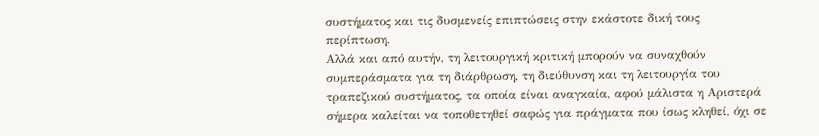συστήματος και τις δυσμενείς επιπτώσεις στην εκάστοτε δική τους περίπτωση.
Αλλά και από αυτήν, τη λειτουργική κριτική μπορούν να συναχθούν συμπεράσματα για τη διάρθρωση, τη διεύθυνση και τη λειτουργία του τραπεζικού συστήματος, τα οποία είναι αναγκαία, αφού μάλιστα η Αριστερά σήμερα καλείται να τοποθετηθεί σαφώς για πράγματα που ίσως κληθεί, όχι σε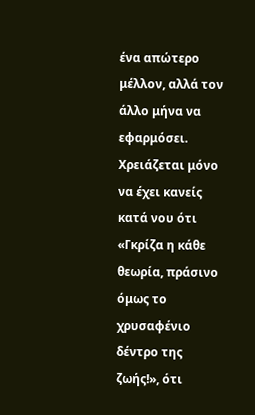ένα απώτερο μέλλον, αλλά τον άλλο μήνα να εφαρμόσει. Χρειάζεται μόνο να έχει κανείς κατά νου ότι «Γκρίζα η κάθε θεωρία, πράσινο όμως το χρυσαφένιο δέντρο της ζωής!», ότι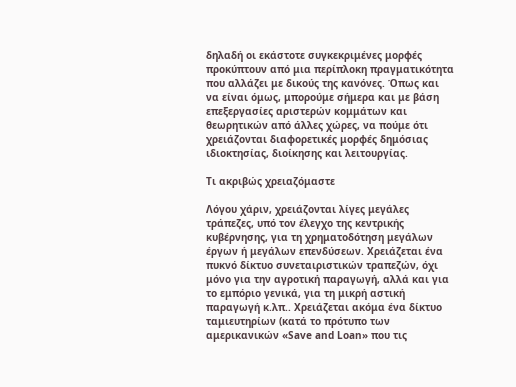δηλαδή οι εκάστοτε συγκεκριμένες μορφές προκύπτουν από μια περίπλοκη πραγματικότητα που αλλάζει με δικούς της κανόνες. Όπως και να είναι όμως, μπορούμε σήμερα και με βάση επεξεργασίες αριστερών κομμάτων και θεωρητικών από άλλες χώρες, να πούμε ότι χρειάζονται διαφορετικές μορφές δημόσιας ιδιοκτησίας, διοίκησης και λειτουργίας.

Τι ακριβώς χρειαζόμαστε

Λόγου χάριν, χρειάζονται λίγες μεγάλες τράπεζες, υπό τον έλεγχο της κεντρικής κυβέρνησης, για τη χρηματοδότηση μεγάλων έργων ή μεγάλων επενδύσεων. Χρειάζεται ένα πυκνό δίκτυο συνεταιριστικών τραπεζών, όχι μόνο για την αγροτική παραγωγή, αλλά και για το εμπόριο γενικά, για τη μικρή αστική παραγωγή κ.λπ.. Χρειάζεται ακόμα ένα δίκτυο ταμιευτηρίων (κατά το πρότυπο των αμερικανικών «Save and Loan» που τις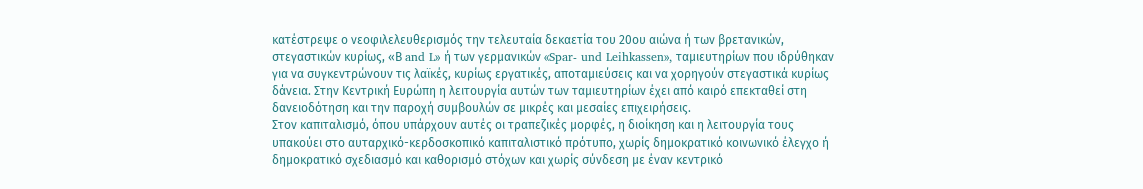κατέστρεψε ο νεοφιλελευθερισμός την τελευταία δεκαετία του 20ου αιώνα ή των βρετανικών, στεγαστικών κυρίως, «Β and L» ή των γερμανικών «Spar- und Leihkassen», ταμιευτηρίων που ιδρύθηκαν για να συγκεντρώνουν τις λαϊκές, κυρίως εργατικές, αποταμιεύσεις και να χορηγούν στεγαστικά κυρίως δάνεια. Στην Κεντρική Ευρώπη η λειτουργία αυτών των ταμιευτηρίων έχει από καιρό επεκταθεί στη δανειοδότηση και την παροχή συμβουλών σε μικρές και μεσαίες επιχειρήσεις.
Στον καπιταλισμό, όπου υπάρχουν αυτές οι τραπεζικές μορφές, η διοίκηση και η λειτουργία τους υπακούει στο αυταρχικό-κερδοσκοπικό καπιταλιστικό πρότυπο, χωρίς δημοκρατικό κοινωνικό έλεγχο ή δημοκρατικό σχεδιασμό και καθορισμό στόχων και χωρίς σύνδεση με έναν κεντρικό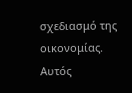σχεδιασμό της οικονομίας. Αυτός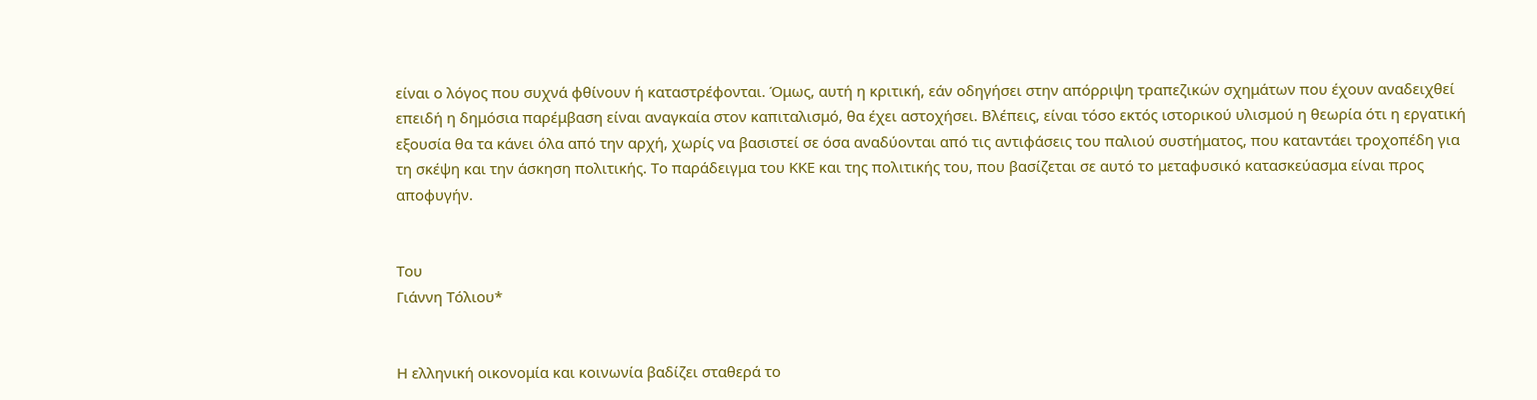είναι ο λόγος που συχνά φθίνουν ή καταστρέφονται. Όμως, αυτή η κριτική, εάν οδηγήσει στην απόρριψη τραπεζικών σχημάτων που έχουν αναδειχθεί επειδή η δημόσια παρέμβαση είναι αναγκαία στον καπιταλισμό, θα έχει αστοχήσει. Βλέπεις, είναι τόσο εκτός ιστορικού υλισμού η θεωρία ότι η εργατική εξουσία θα τα κάνει όλα από την αρχή, χωρίς να βασιστεί σε όσα αναδύονται από τις αντιφάσεις του παλιού συστήματος, που καταντάει τροχοπέδη για τη σκέψη και την άσκηση πολιτικής. Το παράδειγμα του ΚΚΕ και της πολιτικής του, που βασίζεται σε αυτό το μεταφυσικό κατασκεύασμα είναι προς αποφυγήν.


Του
Γιάννη Τόλιου*


Η ελληνική οικονομία και κοινωνία βαδίζει σταθερά το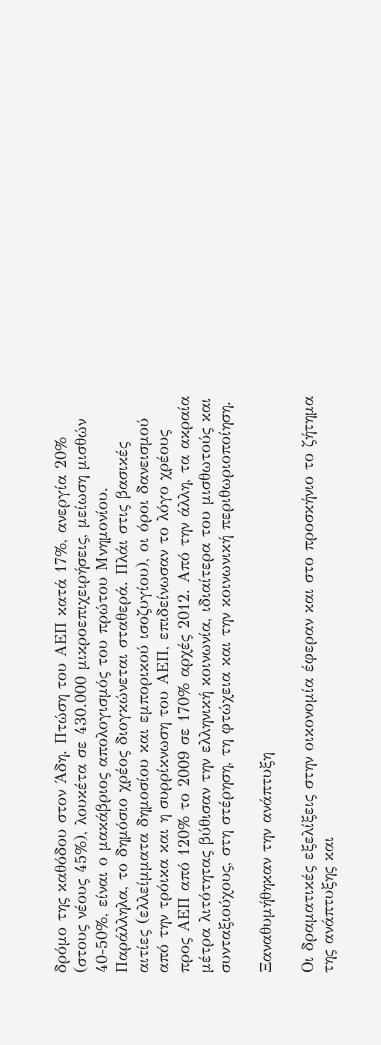δρόμο της καθόδου στον Άδη. Πτώση του ΑΕΠ κατά 17%, ανεργία 20% (στους νέους 45%), λουκέτα σε 430.000 μικροεπιχειρήσεις, μείωση μισθών 40-50%, είναι ο μακάβριος απολογισμός του πρώτου Μνημονίου. Παράλληλα, το δημόσιο χρέος διογκώνεται σταθερά. Πλάι στις βασικές αιτίες (ελλείμματα δημοσίου και εμπορικού ισοζυγίου), οι όροι δανεισμού από την τρόικα και η συρρίκνωση του ΑΕΠ, επιδείνωσαν το λόγο χρέους προς ΑΕΠ από 120% το 2009 σε 170% αρχές 2012. Από την άλλη, τα ακραία μέτρα λιτότητας βύθισαν την ελληνική κοινωνία, ιδιαίτερα του μισθωτούς και συνταξιούχους, στη στέρηση, τη φτώχεια και την κοινωνική περιθωριοποίηση.

Ξαναθυμήθηκαν την ανάπτυξη

Οι δραματικές εξελίξεις στην οικονομία έφεραν και στο προσκήνιο το ζήτημα της ανάπτυξης και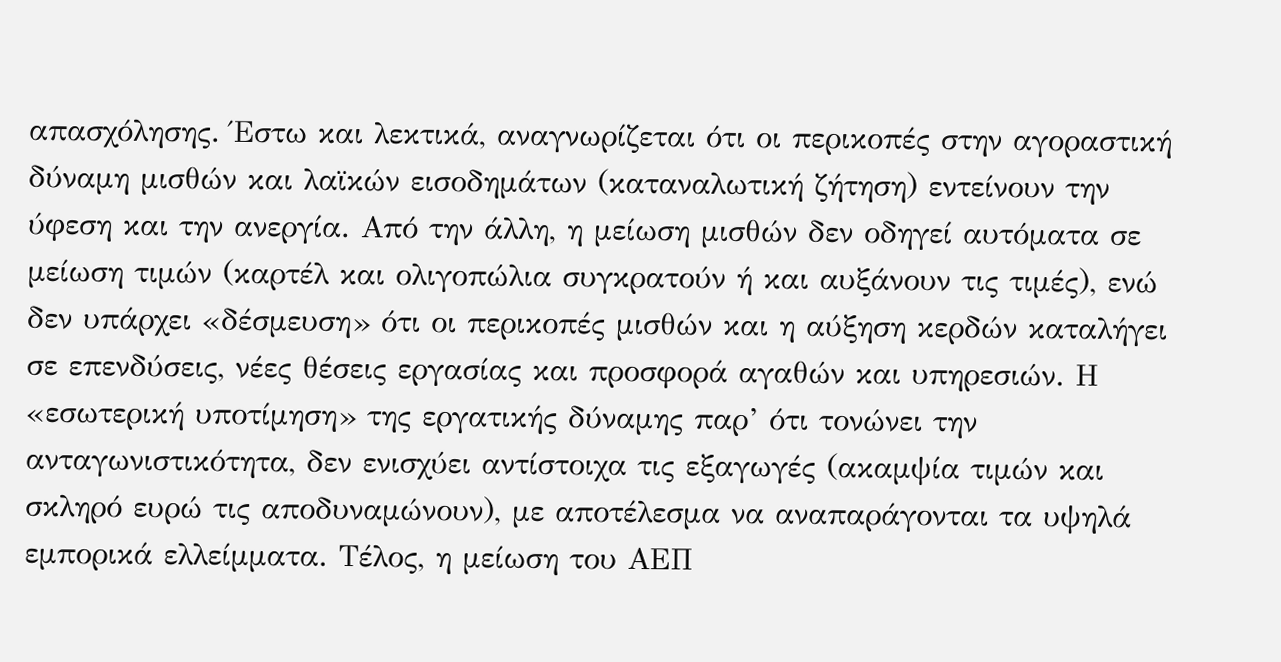απασχόλησης. Έστω και λεκτικά, αναγνωρίζεται ότι οι περικοπές στην αγοραστική δύναμη μισθών και λαϊκών εισοδημάτων (καταναλωτική ζήτηση) εντείνουν την ύφεση και την ανεργία. Από την άλλη, η μείωση μισθών δεν οδηγεί αυτόματα σε μείωση τιμών (καρτέλ και ολιγοπώλια συγκρατούν ή και αυξάνουν τις τιμές), ενώ δεν υπάρχει «δέσμευση» ότι οι περικοπές μισθών και η αύξηση κερδών καταλήγει σε επενδύσεις, νέες θέσεις εργασίας και προσφορά αγαθών και υπηρεσιών. Η «εσωτερική υποτίμηση» της εργατικής δύναμης παρ’ ότι τονώνει την ανταγωνιστικότητα, δεν ενισχύει αντίστοιχα τις εξαγωγές (ακαμψία τιμών και σκληρό ευρώ τις αποδυναμώνουν), με αποτέλεσμα να αναπαράγονται τα υψηλά εμπορικά ελλείμματα. Τέλος, η μείωση του ΑΕΠ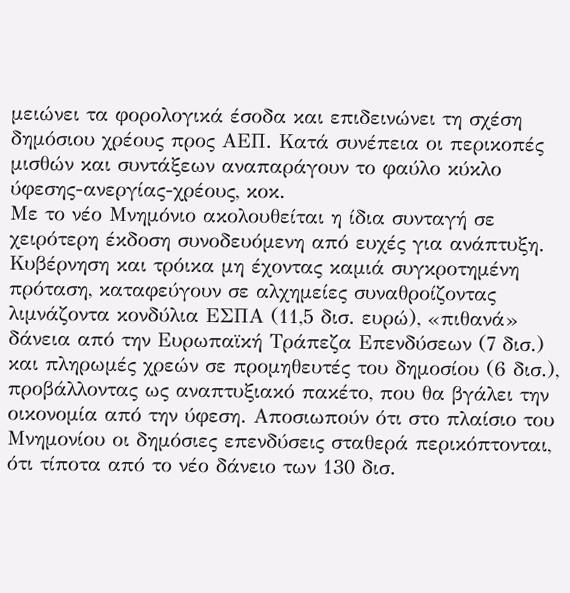μειώνει τα φορολογικά έσοδα και επιδεινώνει τη σχέση δημόσιου χρέους προς ΑΕΠ. Κατά συνέπεια οι περικοπές μισθών και συντάξεων αναπαράγουν το φαύλο κύκλο ύφεσης-ανεργίας-χρέους, κοκ.
Με το νέο Μνημόνιο ακολουθείται η ίδια συνταγή σε χειρότερη έκδοση συνοδευόμενη από ευχές για ανάπτυξη. Κυβέρνηση και τρόικα μη έχοντας καμιά συγκροτημένη πρόταση, καταφεύγουν σε αλχημείες συναθροίζοντας λιμνάζοντα κονδύλια ΕΣΠΑ (11,5 δισ. ευρώ), «πιθανά» δάνεια από την Ευρωπαϊκή Τράπεζα Επενδύσεων (7 δισ.) και πληρωμές χρεών σε προμηθευτές του δημοσίου (6 δισ.), προβάλλοντας ως αναπτυξιακό πακέτο, που θα βγάλει την οικονομία από την ύφεση. Αποσιωπούν ότι στο πλαίσιο του Μνημονίου οι δημόσιες επενδύσεις σταθερά περικόπτονται, ότι τίποτα από το νέο δάνειο των 130 δισ.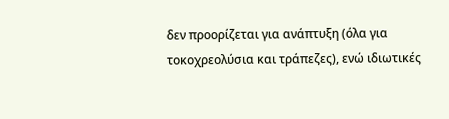δεν προορίζεται για ανάπτυξη (όλα για τοκοχρεολύσια και τράπεζες), ενώ ιδιωτικές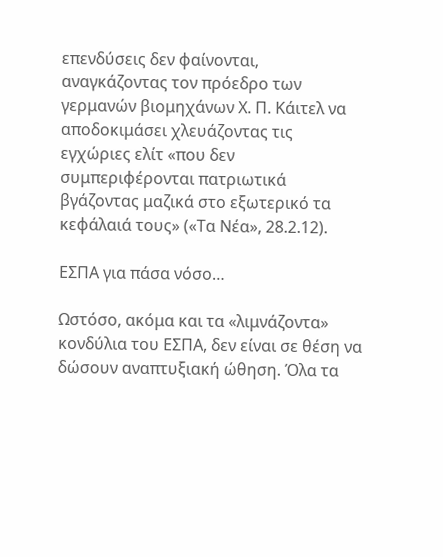επενδύσεις δεν φαίνονται, αναγκάζοντας τον πρόεδρο των γερμανών βιομηχάνων Χ. Π. Κάιτελ να αποδοκιμάσει χλευάζοντας τις εγχώριες ελίτ «που δεν συμπεριφέρονται πατριωτικά βγάζοντας μαζικά στο εξωτερικό τα κεφάλαιά τους» («Τα Νέα», 28.2.12).

ΕΣΠΑ για πάσα νόσο…

Ωστόσο, ακόμα και τα «λιμνάζοντα» κονδύλια του ΕΣΠΑ, δεν είναι σε θέση να δώσουν αναπτυξιακή ώθηση. Όλα τα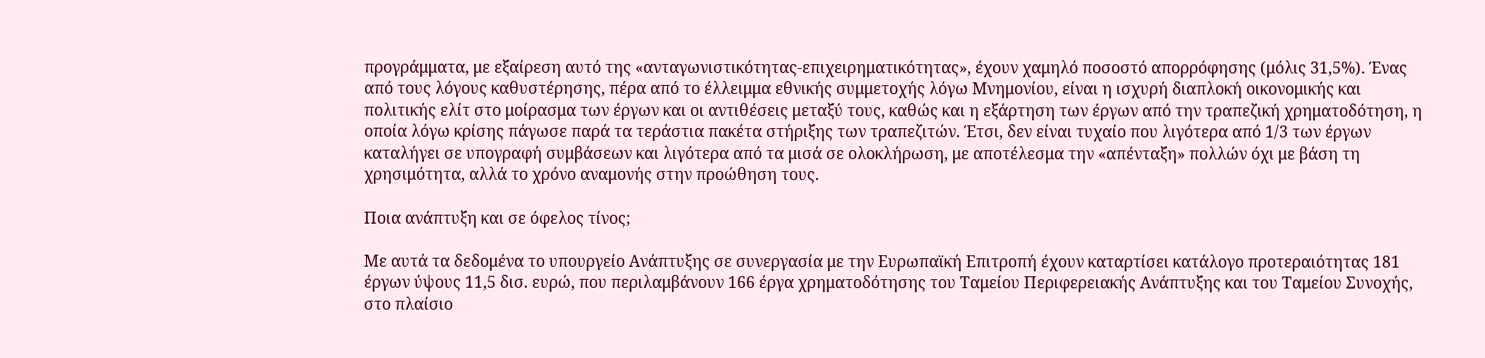προγράμματα, με εξαίρεση αυτό της «ανταγωνιστικότητας-επιχειρηματικότητας», έχουν χαμηλό ποσοστό απορρόφησης (μόλις 31,5%). Ένας από τους λόγους καθυστέρησης, πέρα από το έλλειμμα εθνικής συμμετοχής λόγω Μνημονίου, είναι η ισχυρή διαπλοκή οικονομικής και πολιτικής ελίτ στο μοίρασμα των έργων και οι αντιθέσεις μεταξύ τους, καθώς και η εξάρτηση των έργων από την τραπεζική χρηματοδότηση, η οποία λόγω κρίσης πάγωσε παρά τα τεράστια πακέτα στήριξης των τραπεζιτών. Έτσι, δεν είναι τυχαίο που λιγότερα από 1/3 των έργων καταλήγει σε υπογραφή συμβάσεων και λιγότερα από τα μισά σε ολοκλήρωση, με αποτέλεσμα την «απένταξη» πολλών όχι με βάση τη χρησιμότητα, αλλά το χρόνο αναμονής στην προώθηση τους.

Ποια ανάπτυξη και σε όφελος τίνος;

Με αυτά τα δεδομένα το υπουργείο Ανάπτυξης σε συνεργασία με την Ευρωπαϊκή Επιτροπή έχουν καταρτίσει κατάλογο προτεραιότητας 181 έργων ύψους 11,5 δισ. ευρώ, που περιλαμβάνουν 166 έργα χρηματοδότησης του Ταμείου Περιφερειακής Ανάπτυξης και του Ταμείου Συνοχής, στο πλαίσιο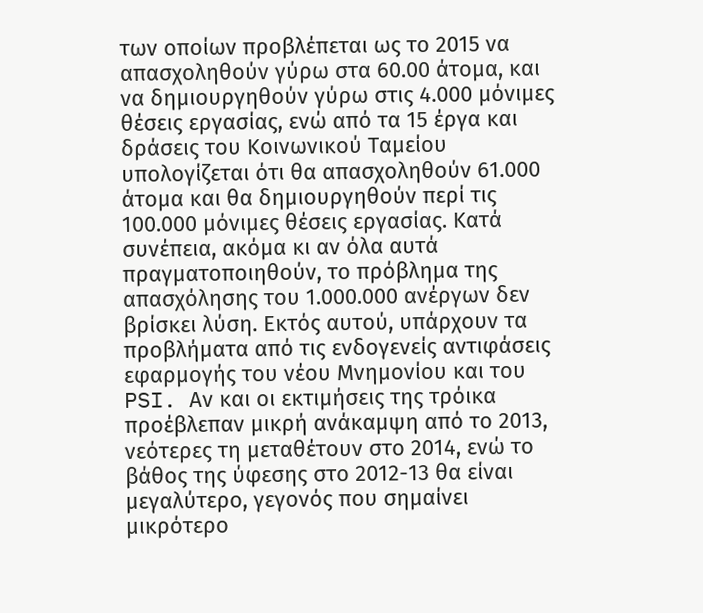των οποίων προβλέπεται ως το 2015 να απασχοληθούν γύρω στα 60.00 άτομα, και να δημιουργηθούν γύρω στις 4.000 μόνιμες θέσεις εργασίας, ενώ από τα 15 έργα και δράσεις του Κοινωνικού Ταμείου υπολογίζεται ότι θα απασχοληθούν 61.000 άτομα και θα δημιουργηθούν περί τις 100.000 μόνιμες θέσεις εργασίας. Κατά συνέπεια, ακόμα κι αν όλα αυτά πραγματοποιηθούν, το πρόβλημα της απασχόλησης του 1.000.000 ανέργων δεν βρίσκει λύση. Εκτός αυτού, υπάρχουν τα προβλήματα από τις ενδογενείς αντιφάσεις εφαρμογής του νέου Μνημονίου και του PSI. Αν και οι εκτιμήσεις της τρόικα προέβλεπαν μικρή ανάκαμψη από το 2013, νεότερες τη μεταθέτουν στο 2014, ενώ το βάθος της ύφεσης στο 2012-13 θα είναι μεγαλύτερο, γεγονός που σημαίνει μικρότερο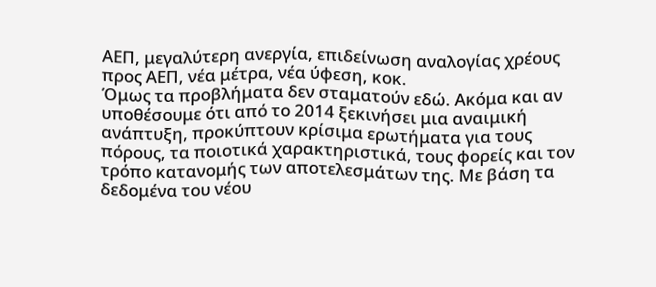ΑΕΠ, μεγαλύτερη ανεργία, επιδείνωση αναλογίας χρέους προς ΑΕΠ, νέα μέτρα, νέα ύφεση, κοκ.
Όμως τα προβλήματα δεν σταματούν εδώ. Ακόμα και αν υποθέσουμε ότι από το 2014 ξεκινήσει μια αναιμική ανάπτυξη, προκύπτουν κρίσιμα ερωτήματα για τους πόρους, τα ποιοτικά χαρακτηριστικά, τους φορείς και τον τρόπο κατανομής των αποτελεσμάτων της. Με βάση τα δεδομένα του νέου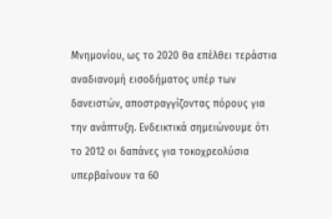Μνημονίου, ως το 2020 θα επέλθει τεράστια αναδιανομή εισοδήματος υπέρ των δανειστών, αποστραγγίζοντας πόρους για την ανάπτυξη. Ενδεικτικά σημειώνουμε ότι το 2012 οι δαπάνες για τοκοχρεολύσια υπερβαίνουν τα 60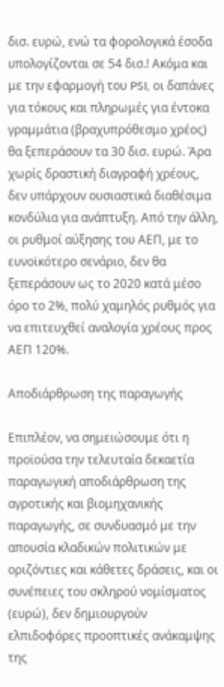δισ. ευρώ, ενώ τα φορολογικά έσοδα υπολογίζονται σε 54 δισ.! Ακόμα και με την εφαρμογή του PSI, οι δαπάνες για τόκους και πληρωμές για έντοκα γραμμάτια (βραχυπρόθεσμο χρέος) θα ξεπεράσουν τα 30 δισ. ευρώ. Άρα χωρίς δραστική διαγραφή χρέους, δεν υπάρχουν ουσιαστικά διαθέσιμα κονδύλια για ανάπτυξη. Από την άλλη, οι ρυθμοί αύξησης του ΑΕΠ, με το ευνοϊκότερο σενάριο, δεν θα ξεπεράσουν ως το 2020 κατά μέσο όρο το 2%, πολύ χαμηλός ρυθμός για να επιτευχθεί αναλογία χρέους προς ΑΕΠ 120%.

Αποδιάρθρωση της παραγωγής

Επιπλέον, να σημειώσουμε ότι η προϊούσα την τελευταία δεκαετία παραγωγική αποδιάρθρωση της αγροτικής και βιομηχανικής παραγωγής, σε συνδυασμό με την απουσία κλαδικών πολιτικών με οριζόντιες και κάθετες δράσεις, και οι συνέπειες του σκληρού νομίσματος (ευρώ), δεν δημιουργούν ελπιδοφόρες προοπτικές ανάκαμψης της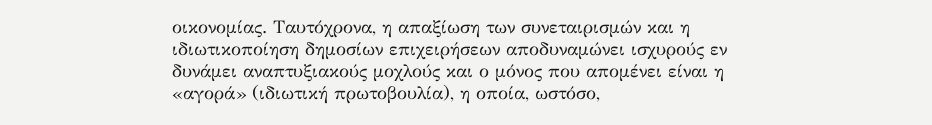οικονομίας. Ταυτόχρονα, η απαξίωση των συνεταιρισμών και η ιδιωτικοποίηση δημοσίων επιχειρήσεων αποδυναμώνει ισχυρούς εν δυνάμει αναπτυξιακούς μοχλούς και ο μόνος που απομένει είναι η «αγορά» (ιδιωτική πρωτοβουλία), η οποία, ωστόσο,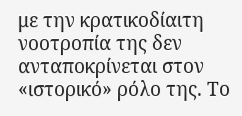με την κρατικοδίαιτη νοοτροπία της δεν ανταποκρίνεται στον «ιστορικό» ρόλο της. Το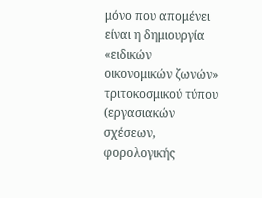μόνο που απομένει είναι η δημιουργία «ειδικών οικονομικών ζωνών» τριτοκοσμικού τύπου (εργασιακών σχέσεων, φορολογικής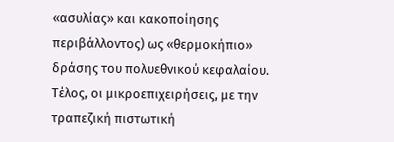«ασυλίας» και κακοποίησης περιβάλλοντος) ως «θερμοκήπιο» δράσης του πολυεθνικού κεφαλαίου. Τέλος, οι μικροεπιχειρήσεις, με την τραπεζική πιστωτική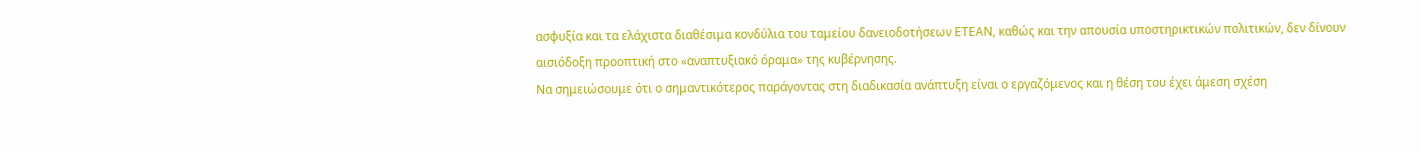ασφυξία και τα ελάχιστα διαθέσιμα κονδύλια του ταμείου δανειοδοτήσεων ΕΤΕΑΝ, καθώς και την απουσία υποστηρικτικών πολιτικών, δεν δίνουν αισιόδοξη προοπτική στο «αναπτυξιακό όραμα» της κυβέρνησης.
Να σημειώσουμε ότι ο σημαντικότερος παράγοντας στη διαδικασία ανάπτυξη είναι ο εργαζόμενος και η θέση του έχει άμεση σχέση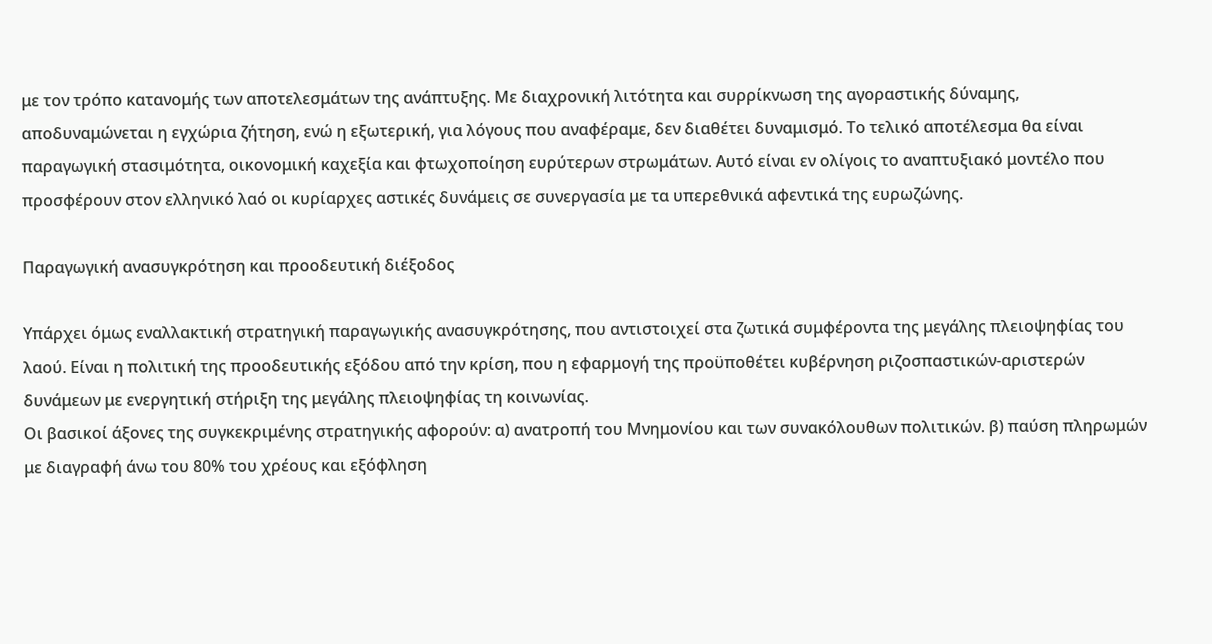με τον τρόπο κατανομής των αποτελεσμάτων της ανάπτυξης. Με διαχρονική λιτότητα και συρρίκνωση της αγοραστικής δύναμης, αποδυναμώνεται η εγχώρια ζήτηση, ενώ η εξωτερική, για λόγους που αναφέραμε, δεν διαθέτει δυναμισμό. Το τελικό αποτέλεσμα θα είναι παραγωγική στασιμότητα, οικονομική καχεξία και φτωχοποίηση ευρύτερων στρωμάτων. Αυτό είναι εν ολίγοις το αναπτυξιακό μοντέλο που προσφέρουν στον ελληνικό λαό οι κυρίαρχες αστικές δυνάμεις σε συνεργασία με τα υπερεθνικά αφεντικά της ευρωζώνης.

Παραγωγική ανασυγκρότηση και προοδευτική διέξοδος

Υπάρχει όμως εναλλακτική στρατηγική παραγωγικής ανασυγκρότησης, που αντιστοιχεί στα ζωτικά συμφέροντα της μεγάλης πλειοψηφίας του λαού. Είναι η πολιτική της προοδευτικής εξόδου από την κρίση, που η εφαρμογή της προϋποθέτει κυβέρνηση ριζοσπαστικών-αριστερών δυνάμεων με ενεργητική στήριξη της μεγάλης πλειοψηφίας τη κοινωνίας.
Οι βασικοί άξονες της συγκεκριμένης στρατηγικής αφορούν: α) ανατροπή του Μνημονίου και των συνακόλουθων πολιτικών. β) παύση πληρωμών με διαγραφή άνω του 80% του χρέους και εξόφληση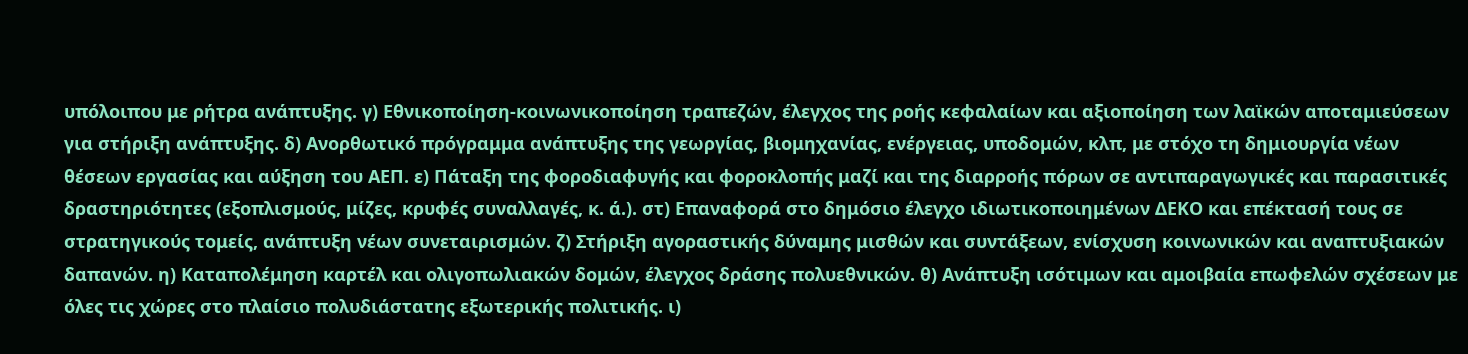υπόλοιπου με ρήτρα ανάπτυξης. γ) Εθνικοποίηση-κοινωνικοποίηση τραπεζών, έλεγχος της ροής κεφαλαίων και αξιοποίηση των λαϊκών αποταμιεύσεων για στήριξη ανάπτυξης. δ) Ανορθωτικό πρόγραμμα ανάπτυξης της γεωργίας, βιομηχανίας, ενέργειας, υποδομών, κλπ, με στόχο τη δημιουργία νέων θέσεων εργασίας και αύξηση του ΑΕΠ. ε) Πάταξη της φοροδιαφυγής και φοροκλοπής μαζί και της διαρροής πόρων σε αντιπαραγωγικές και παρασιτικές δραστηριότητες (εξοπλισμούς, μίζες, κρυφές συναλλαγές, κ. ά.). στ) Επαναφορά στο δημόσιο έλεγχο ιδιωτικοποιημένων ΔΕΚΟ και επέκτασή τους σε στρατηγικούς τομείς, ανάπτυξη νέων συνεταιρισμών. ζ) Στήριξη αγοραστικής δύναμης μισθών και συντάξεων, ενίσχυση κοινωνικών και αναπτυξιακών δαπανών. η) Καταπολέμηση καρτέλ και ολιγοπωλιακών δομών, έλεγχος δράσης πολυεθνικών. θ) Ανάπτυξη ισότιμων και αμοιβαία επωφελών σχέσεων με όλες τις χώρες στο πλαίσιο πολυδιάστατης εξωτερικής πολιτικής. ι)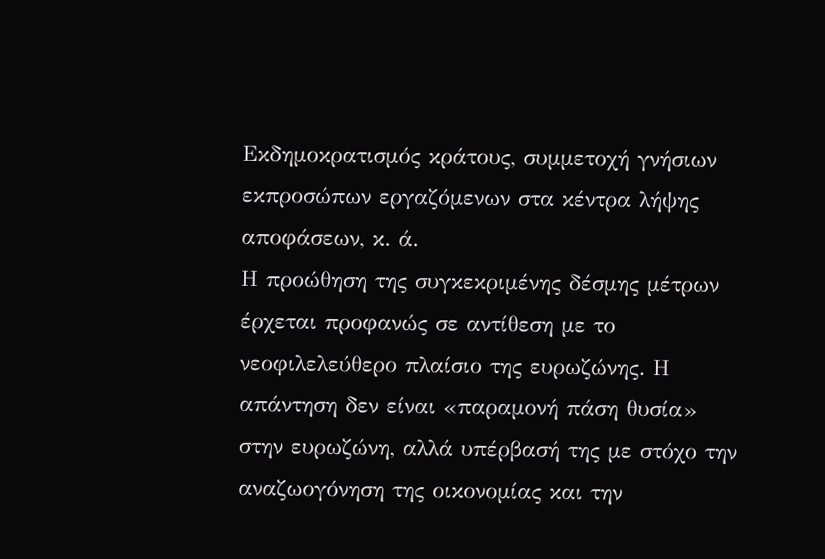Εκδημοκρατισμός κράτους, συμμετοχή γνήσιων εκπροσώπων εργαζόμενων στα κέντρα λήψης αποφάσεων, κ. ά.
Η προώθηση της συγκεκριμένης δέσμης μέτρων έρχεται προφανώς σε αντίθεση με το νεοφιλελεύθερο πλαίσιο της ευρωζώνης. Η απάντηση δεν είναι «παραμονή πάση θυσία» στην ευρωζώνη, αλλά υπέρβασή της με στόχο την αναζωογόνηση της οικονομίας και την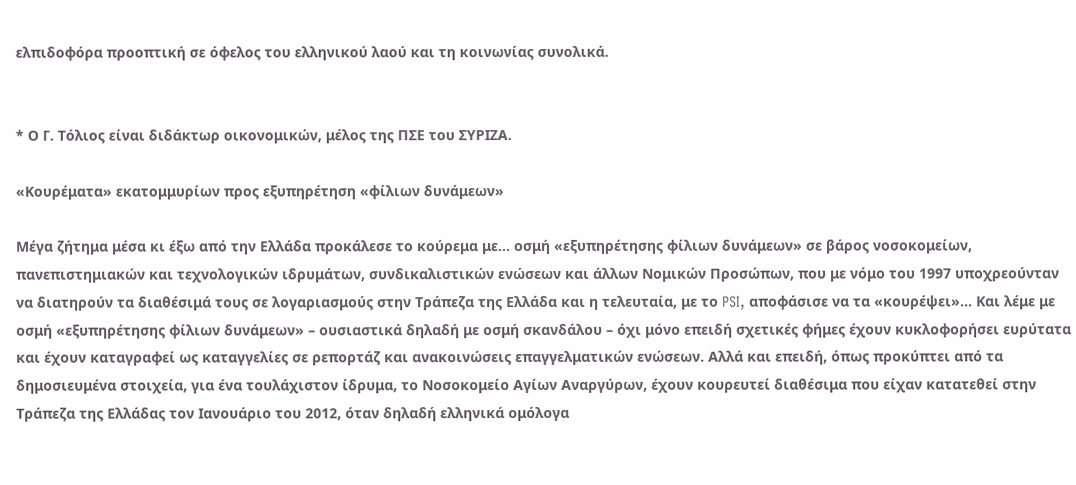ελπιδοφόρα προοπτική σε όφελος του ελληνικού λαού και τη κοινωνίας συνολικά.


* Ο Γ. Τόλιος είναι διδάκτωρ οικονομικών, μέλος της ΠΣΕ του ΣΥΡΙΖΑ.

«Κουρέματα» εκατομμυρίων προς εξυπηρέτηση «φίλιων δυνάμεων»

Μέγα ζήτημα μέσα κι έξω από την Ελλάδα προκάλεσε το κούρεμα με… οσμή «εξυπηρέτησης φίλιων δυνάμεων» σε βάρος νοσοκομείων, πανεπιστημιακών και τεχνολογικών ιδρυμάτων, συνδικαλιστικών ενώσεων και άλλων Νομικών Προσώπων, που με νόμο του 1997 υποχρεούνταν να διατηρούν τα διαθέσιμά τους σε λογαριασμούς στην Τράπεζα της Ελλάδα και η τελευταία, με το PSI, αποφάσισε να τα «κουρέψει»… Και λέμε με οσμή «εξυπηρέτησης φίλιων δυνάμεων» – ουσιαστικά δηλαδή με οσμή σκανδάλου – όχι μόνο επειδή σχετικές φήμες έχουν κυκλοφορήσει ευρύτατα και έχουν καταγραφεί ως καταγγελίες σε ρεπορτάζ και ανακοινώσεις επαγγελματικών ενώσεων. Αλλά και επειδή, όπως προκύπτει από τα δημοσιευμένα στοιχεία, για ένα τουλάχιστον ίδρυμα, το Νοσοκομείο Αγίων Αναργύρων, έχουν κουρευτεί διαθέσιμα που είχαν κατατεθεί στην Τράπεζα της Ελλάδας τον Ιανουάριο του 2012, όταν δηλαδή ελληνικά ομόλογα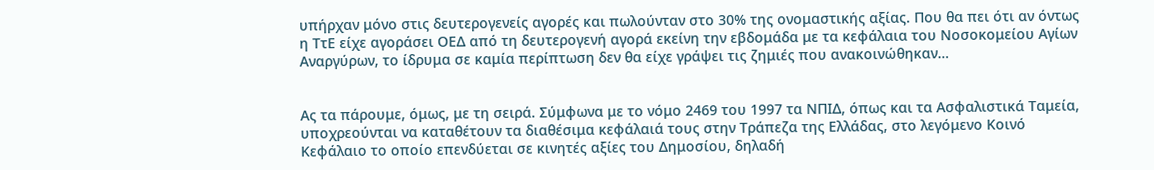υπήρχαν μόνο στις δευτερογενείς αγορές και πωλούνταν στο 30% της ονομαστικής αξίας. Που θα πει ότι αν όντως η ΤτΕ είχε αγοράσει ΟΕΔ από τη δευτερογενή αγορά εκείνη την εβδομάδα με τα κεφάλαια του Νοσοκομείου Αγίων Αναργύρων, το ίδρυμα σε καμία περίπτωση δεν θα είχε γράψει τις ζημιές που ανακοινώθηκαν…


Ας τα πάρουμε, όμως, με τη σειρά. Σύμφωνα με το νόμο 2469 του 1997 τα ΝΠΙΔ, όπως και τα Ασφαλιστικά Ταμεία, υποχρεούνται να καταθέτουν τα διαθέσιμα κεφάλαιά τους στην Τράπεζα της Ελλάδας, στο λεγόμενο Κοινό Κεφάλαιο το οποίο επενδύεται σε κινητές αξίες του Δημοσίου, δηλαδή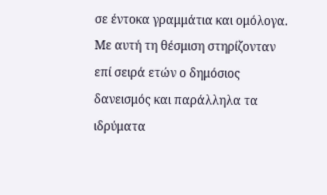σε έντοκα γραμμάτια και ομόλογα. Με αυτή τη θέσμιση στηρίζονταν επί σειρά ετών ο δημόσιος δανεισμός και παράλληλα τα ιδρύματα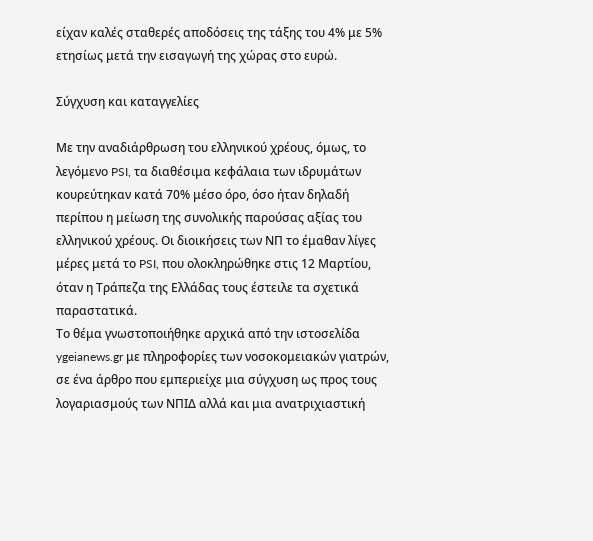είχαν καλές σταθερές αποδόσεις της τάξης του 4% με 5% ετησίως μετά την εισαγωγή της χώρας στο ευρώ.

Σύγχυση και καταγγελίες

Με την αναδιάρθρωση του ελληνικού χρέους, όμως, το λεγόμενο PSI, τα διαθέσιμα κεφάλαια των ιδρυμάτων κουρεύτηκαν κατά 70% μέσο όρο, όσο ήταν δηλαδή περίπου η μείωση της συνολικής παρούσας αξίας του ελληνικού χρέους. Οι διοικήσεις των ΝΠ το έμαθαν λίγες μέρες μετά το PSI, που ολοκληρώθηκε στις 12 Μαρτίου, όταν η Τράπεζα της Ελλάδας τους έστειλε τα σχετικά παραστατικά.
Το θέμα γνωστοποιήθηκε αρχικά από την ιστοσελίδα ygeianews.gr με πληροφορίες των νοσοκομειακών γιατρών, σε ένα άρθρο που εμπεριείχε μια σύγχυση ως προς τους λογαριασμούς των ΝΠΙΔ αλλά και μια ανατριχιαστική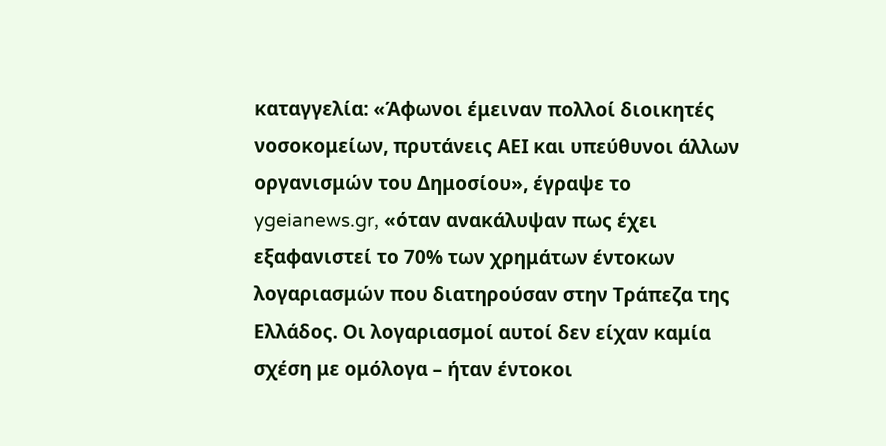καταγγελία: «Άφωνοι έμειναν πολλοί διοικητές νοσοκομείων, πρυτάνεις ΑΕΙ και υπεύθυνοι άλλων οργανισμών του Δημοσίου», έγραψε το ygeianews.gr, «όταν ανακάλυψαν πως έχει εξαφανιστεί το 70% των χρημάτων έντοκων λογαριασμών που διατηρούσαν στην Τράπεζα της Ελλάδος. Οι λογαριασμοί αυτοί δεν είχαν καμία σχέση με ομόλογα – ήταν έντοκοι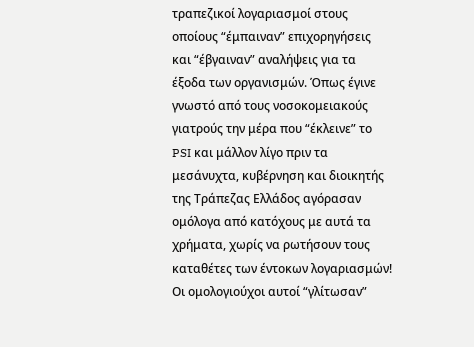τραπεζικοί λογαριασμοί στους οποίους “έμπαιναν” επιχορηγήσεις και “έβγαιναν” αναλήψεις για τα έξοδα των οργανισμών. Όπως έγινε γνωστό από τους νοσοκομειακούς γιατρούς την μέρα που “έκλεινε” το PSI και μάλλον λίγο πριν τα μεσάνυχτα, κυβέρνηση και διοικητής της Τράπεζας Ελλάδος αγόρασαν ομόλογα από κατόχους με αυτά τα χρήματα, χωρίς να ρωτήσουν τους καταθέτες των έντοκων λογαριασμών! Οι ομολογιούχοι αυτοί “γλίτωσαν”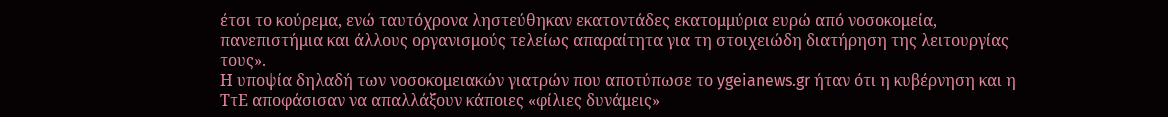έτσι το κούρεμα, ενώ ταυτόχρονα ληστεύθηκαν εκατοντάδες εκατομμύρια ευρώ από νοσοκομεία, πανεπιστήμια και άλλους οργανισμούς τελείως απαραίτητα για τη στοιχειώδη διατήρηση της λειτουργίας τους».
Η υποψία δηλαδή των νοσοκομειακών γιατρών που αποτύπωσε το ygeianews.gr ήταν ότι η κυβέρνηση και η ΤτΕ αποφάσισαν να απαλλάξουν κάποιες «φίλιες δυνάμεις»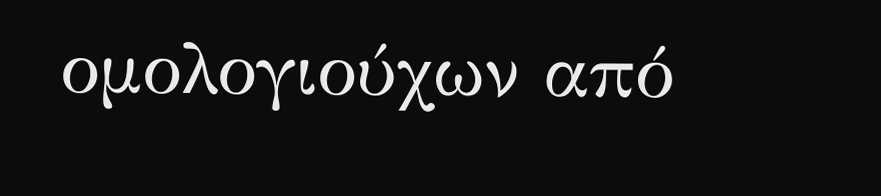ομολογιούχων από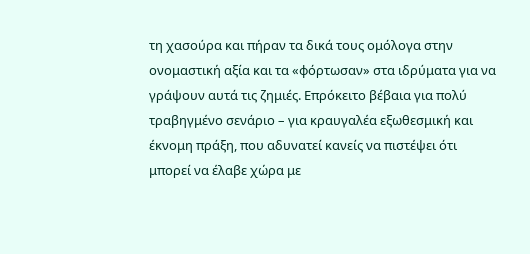τη χασούρα και πήραν τα δικά τους ομόλογα στην ονομαστική αξία και τα «φόρτωσαν» στα ιδρύματα για να γράψουν αυτά τις ζημιές. Επρόκειτο βέβαια για πολύ τραβηγμένο σενάριο – για κραυγαλέα εξωθεσμική και έκνομη πράξη, που αδυνατεί κανείς να πιστέψει ότι μπορεί να έλαβε χώρα με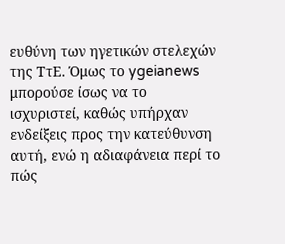ευθύνη των ηγετικών στελεχών της ΤτΕ. Όμως το ygeianews μπορούσε ίσως να το ισχυριστεί, καθώς υπήρχαν ενδείξεις προς την κατεύθυνση αυτή, ενώ η αδιαφάνεια περί το πώς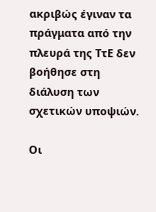ακριβώς έγιναν τα πράγματα από την πλευρά της ΤτΕ δεν βοήθησε στη διάλυση των σχετικών υποψιών.

Οι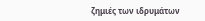ζημιές των ιδρυμάτων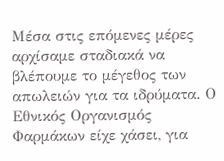Μέσα στις επόμενες μέρες αρχίσαμε σταδιακά να βλέπουμε το μέγεθος των απωλειών για τα ιδρύματα. Ο Εθνικός Οργανισμός Φαρμάκων είχε χάσει, για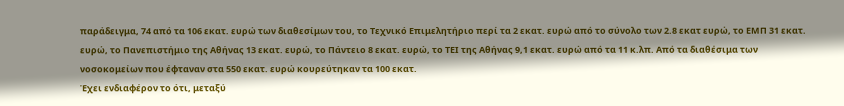παράδειγμα, 74 από τα 106 εκατ. ευρώ των διαθεσίμων του, το Τεχνικό Επιμελητήριο περί τα 2 εκατ. ευρώ από το σύνολο των 2.8 εκατ ευρώ, το ΕΜΠ 31 εκατ. ευρώ, το Πανεπιστήμιο της Αθήνας 13 εκατ. ευρώ, το Πάντειο 8 εκατ. ευρώ, το ΤΕΙ της Αθήνας 9,1 εκατ. ευρώ από τα 11 κ.λπ. Από τα διαθέσιμα των νοσοκομείων που έφταναν στα 550 εκατ. ευρώ κουρεύτηκαν τα 100 εκατ.
Έχει ενδιαφέρον το ότι, μεταξύ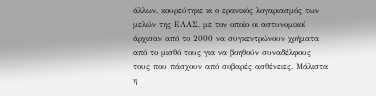άλλων, κουρεύτηκε κι ο ερανικός λογαριασμός των μελών της ΕΛΑΣ, με τον οποίο οι αστυνομικοί άρχισαν από το 2000 να συγκεντρώνουν χρήματα από το μισθό τους για να βοηθούν συναδέλφους τους που πάσχουν από σοβαρές ασθένειες. Μάλιστα η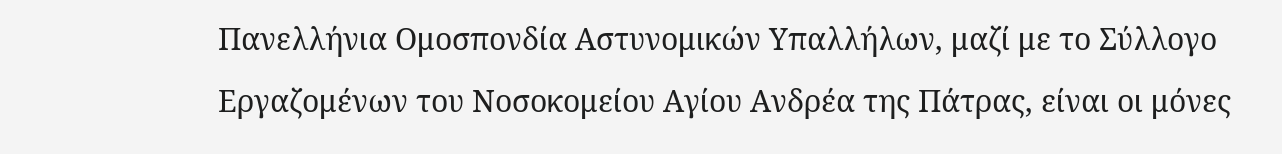Πανελλήνια Ομοσπονδία Αστυνομικών Υπαλλήλων, μαζί με το Σύλλογο Εργαζομένων του Νοσοκομείου Αγίου Ανδρέα της Πάτρας, είναι οι μόνες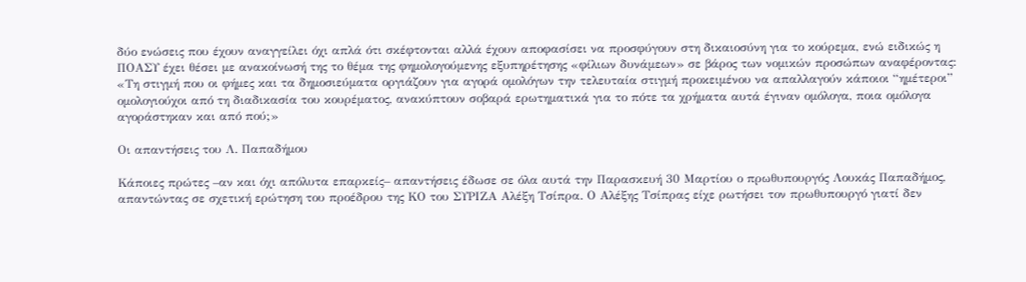δύο ενώσεις που έχουν αναγγείλει όχι απλά ότι σκέφτονται αλλά έχουν αποφασίσει να προσφύγουν στη δικαιοσύνη για το κούρεμα, ενώ ειδικώς η ΠΟΑΣΥ έχει θέσει με ανακοίνωσή της το θέμα της φημολογούμενης εξυπηρέτησης «φίλιων δυνάμεων» σε βάρος των νομικών προσώπων αναφέροντας: «Τη στιγμή που οι φήμες και τα δημοσιεύματα οργιάζουν για αγορά ομολόγων την τελευταία στιγμή προκειμένου να απαλλαγούν κάποιοι “ημέτεροι” ομολογιούχοι από τη διαδικασία του κουρέματος, ανακύπτουν σοβαρά ερωτηματικά για το πότε τα χρήματα αυτά έγιναν ομόλογα, ποια ομόλογα αγοράστηκαν και από πού;»

Οι απαντήσεις του Λ. Παπαδήμου

Κάποιες πρώτες –αν και όχι απόλυτα επαρκείς– απαντήσεις έδωσε σε όλα αυτά την Παρασκευή 30 Μαρτίου ο πρωθυπουργός Λουκάς Παπαδήμος, απαντώντας σε σχετική ερώτηση του προέδρου της ΚΟ του ΣΥΡΙΖΑ Αλέξη Τσίπρα. Ο Αλέξης Τσίπρας είχε ρωτήσει τον πρωθυπουργό γιατί δεν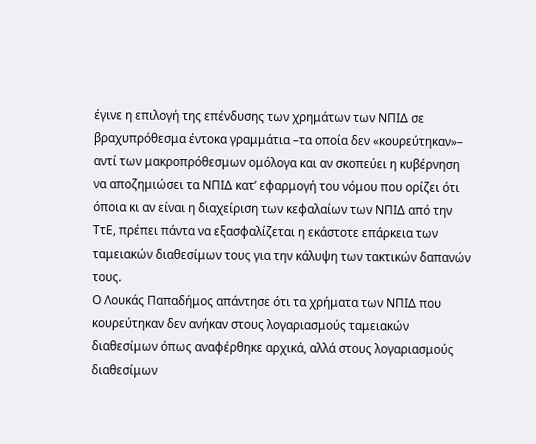έγινε η επιλογή της επένδυσης των χρημάτων των ΝΠΙΔ σε βραχυπρόθεσμα έντοκα γραμμάτια –τα οποία δεν «κουρεύτηκαν»– αντί των μακροπρόθεσμων ομόλογα και αν σκοπεύει η κυβέρνηση να αποζημιώσει τα ΝΠΙΔ κατ’ εφαρμογή του νόμου που ορίζει ότι όποια κι αν είναι η διαχείριση των κεφαλαίων των ΝΠΙΔ από την ΤτΕ, πρέπει πάντα να εξασφαλίζεται η εκάστοτε επάρκεια των ταμειακών διαθεσίμων τους για την κάλυψη των τακτικών δαπανών τους.
Ο Λουκάς Παπαδήμος απάντησε ότι τα χρήματα των ΝΠΙΔ που κουρεύτηκαν δεν ανήκαν στους λογαριασμούς ταμειακών διαθεσίμων όπως αναφέρθηκε αρχικά, αλλά στους λογαριασμούς διαθεσίμων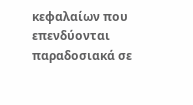κεφαλαίων που επενδύονται παραδοσιακά σε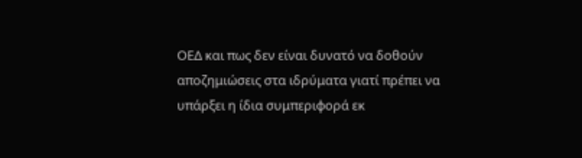ΟΕΔ και πως δεν είναι δυνατό να δοθούν αποζημιώσεις στα ιδρύματα γιατί πρέπει να υπάρξει η ίδια συμπεριφορά εκ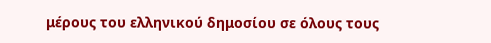μέρους του ελληνικού δημοσίου σε όλους τους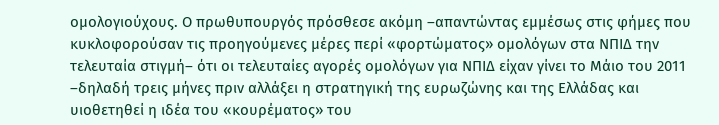ομολογιούχους. Ο πρωθυπουργός πρόσθεσε ακόμη –απαντώντας εμμέσως στις φήμες που κυκλοφορούσαν τις προηγούμενες μέρες περί «φορτώματος» ομολόγων στα ΝΠΙΔ την τελευταία στιγμή– ότι οι τελευταίες αγορές ομολόγων για ΝΠΙΔ είχαν γίνει το Μάιο του 2011 –δηλαδή τρεις μήνες πριν αλλάξει η στρατηγική της ευρωζώνης και της Ελλάδας και υιοθετηθεί η ιδέα του «κουρέματος» του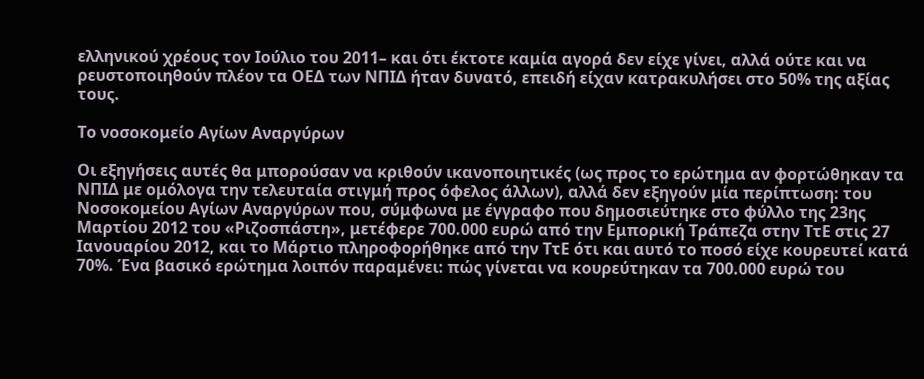ελληνικού χρέους τον Ιούλιο του 2011– και ότι έκτοτε καμία αγορά δεν είχε γίνει, αλλά ούτε και να ρευστοποιηθούν πλέον τα ΟΕΔ των ΝΠΙΔ ήταν δυνατό, επειδή είχαν κατρακυλήσει στο 50% της αξίας τους.

Το νοσοκομείο Αγίων Αναργύρων

Οι εξηγήσεις αυτές θα μπορούσαν να κριθούν ικανοποιητικές (ως προς το ερώτημα αν φορτώθηκαν τα ΝΠΙΔ με ομόλογα την τελευταία στιγμή προς όφελος άλλων), αλλά δεν εξηγούν μία περίπτωση: του Νοσοκομείου Αγίων Αναργύρων που, σύμφωνα με έγγραφο που δημοσιεύτηκε στο φύλλο της 23ης Μαρτίου 2012 του «Ριζοσπάστη», μετέφερε 700.000 ευρώ από την Εμπορική Τράπεζα στην ΤτΕ στις 27 Ιανουαρίου 2012, και το Μάρτιο πληροφορήθηκε από την ΤτΕ ότι και αυτό το ποσό είχε κουρευτεί κατά 70%. Ένα βασικό ερώτημα λοιπόν παραμένει: πώς γίνεται να κουρεύτηκαν τα 700.000 ευρώ του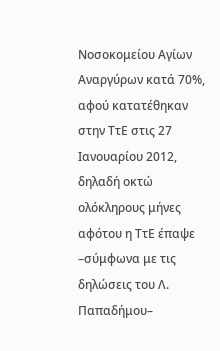Νοσοκομείου Αγίων Αναργύρων κατά 70%, αφού κατατέθηκαν στην ΤτΕ στις 27 Ιανουαρίου 2012, δηλαδή οκτώ ολόκληρους μήνες αφότου η ΤτΕ έπαψε –σύμφωνα με τις δηλώσεις του Λ. Παπαδήμου–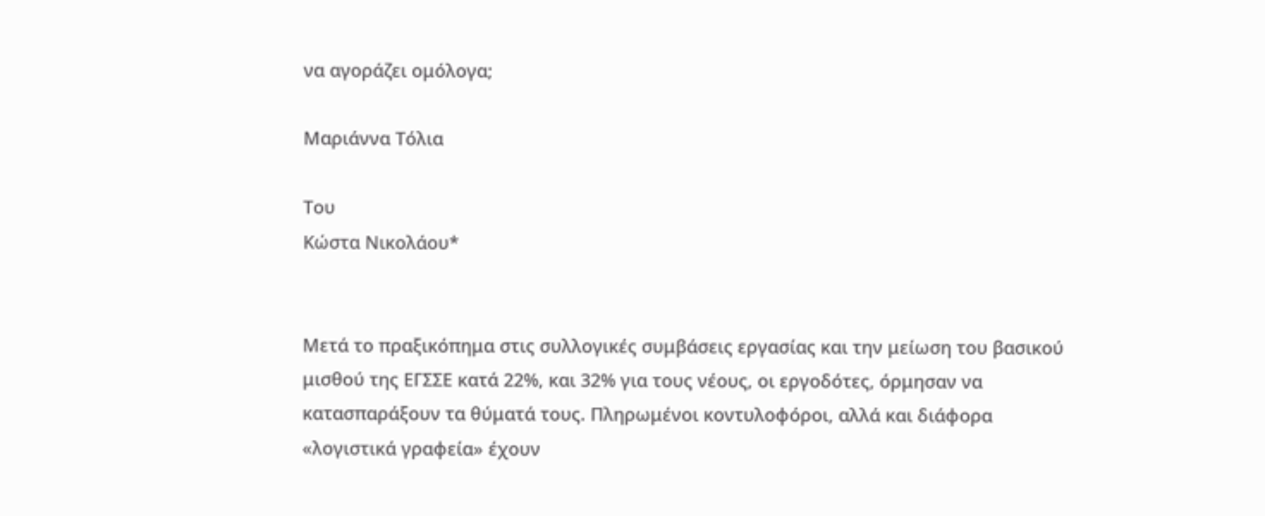να αγοράζει ομόλογα;

Μαριάννα Τόλια

Του
Κώστα Νικολάου*


Μετά το πραξικόπημα στις συλλογικές συμβάσεις εργασίας και την μείωση του βασικού μισθού της ΕΓΣΣΕ κατά 22%, και 32% για τους νέους, οι εργοδότες, όρμησαν να κατασπαράξουν τα θύματά τους. Πληρωμένοι κοντυλοφόροι, αλλά και διάφορα «λογιστικά γραφεία» έχουν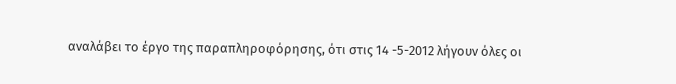αναλάβει το έργο της παραπληροφόρησης, ότι στις 14 -5-2012 λήγουν όλες οι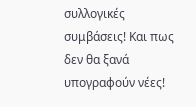συλλογικές συμβάσεις! Και πως δεν θα ξανά υπογραφούν νέες!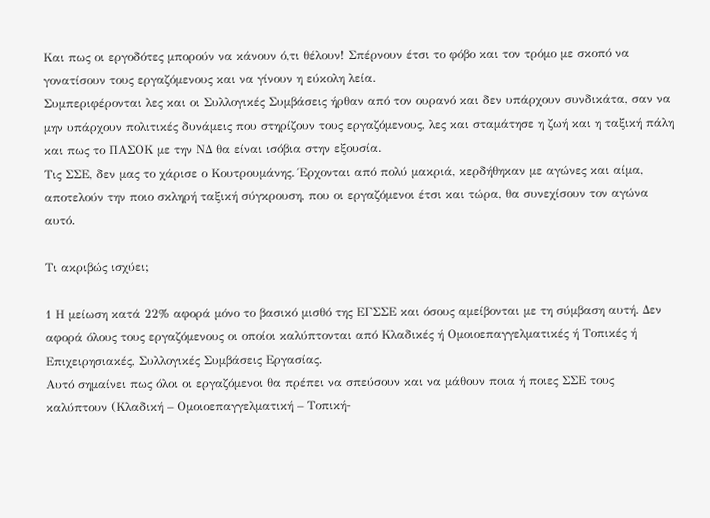Και πως οι εργοδότες μπορούν να κάνουν ό,τι θέλουν! Σπέρνουν έτσι το φόβο και τον τρόμο με σκοπό να γονατίσουν τους εργαζόμενους και να γίνουν η εύκολη λεία.
Συμπεριφέρονται λες και οι Συλλογικές Συμβάσεις ήρθαν από τον ουρανό και δεν υπάρχουν συνδικάτα, σαν να μην υπάρχουν πολιτικές δυνάμεις που στηρίζουν τους εργαζόμενους, λες και σταμάτησε η ζωή και η ταξική πάλη και πως το ΠΑΣΟΚ με την ΝΔ θα είναι ισόβια στην εξουσία.
Τις ΣΣΕ, δεν μας το χάρισε ο Κουτρουμάνης. Έρχονται από πολύ μακριά, κερδήθηκαν με αγώνες και αίμα, αποτελούν την ποιο σκληρή ταξική σύγκρουση, που οι εργαζόμενοι έτσι και τώρα, θα συνεχίσουν τον αγώνα αυτό.

Τι ακριβώς ισχύει;

1 Η μείωση κατά 22% αφορά μόνο το βασικό μισθό της ΕΓΣΣΕ και όσους αμείβονται με τη σύμβαση αυτή. Δεν αφορά όλους τους εργαζόμενους οι οποίοι καλύπτονται από Κλαδικές ή Ομοιοεπαγγελματικές ή Τοπικές ή Επιχειρησιακές, Συλλογικές Συμβάσεις Εργασίας.
Αυτό σημαίνει πως όλοι οι εργαζόμενοι θα πρέπει να σπεύσουν και να μάθουν ποια ή ποιες ΣΣΕ τους καλύπτουν (Κλαδική – Ομοιοεπαγγελματική – Τοπική-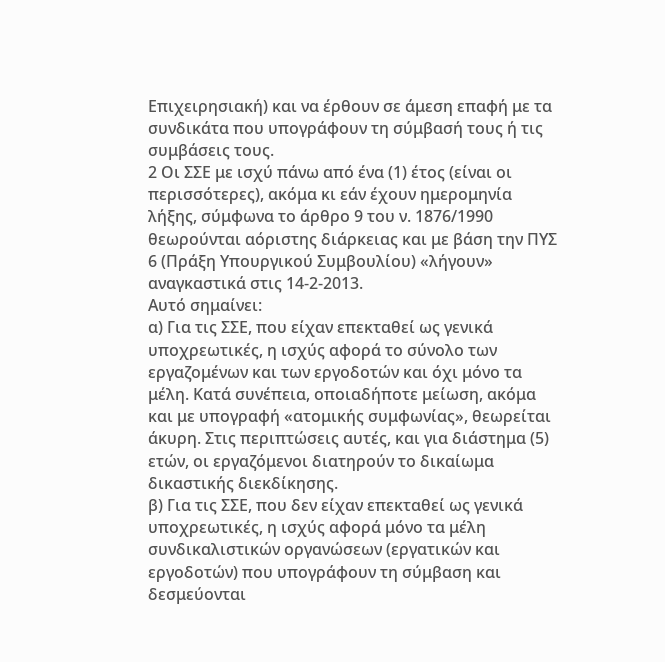Επιχειρησιακή) και να έρθουν σε άμεση επαφή με τα συνδικάτα που υπογράφουν τη σύμβασή τους ή τις συμβάσεις τους.
2 Οι ΣΣΕ με ισχύ πάνω από ένα (1) έτος (είναι οι περισσότερες), ακόμα κι εάν έχουν ημερομηνία λήξης, σύμφωνα το άρθρο 9 του ν. 1876/1990 θεωρούνται αόριστης διάρκειας και με βάση την ΠΥΣ 6 (Πράξη Υπουργικού Συμβουλίου) «λήγουν» αναγκαστικά στις 14-2-2013.
Αυτό σημαίνει:
α) Για τις ΣΣΕ, που είχαν επεκταθεί ως γενικά υποχρεωτικές, η ισχύς αφορά το σύνολο των εργαζομένων και των εργοδοτών και όχι μόνο τα μέλη. Κατά συνέπεια, οποιαδήποτε μείωση, ακόμα και με υπογραφή «ατομικής συμφωνίας», θεωρείται άκυρη. Στις περιπτώσεις αυτές, και για διάστημα (5) ετών, οι εργαζόμενοι διατηρούν το δικαίωμα δικαστικής διεκδίκησης.
β) Για τις ΣΣΕ, που δεν είχαν επεκταθεί ως γενικά υποχρεωτικές, η ισχύς αφορά μόνο τα μέλη συνδικαλιστικών οργανώσεων (εργατικών και εργοδοτών) που υπογράφουν τη σύμβαση και δεσμεύονται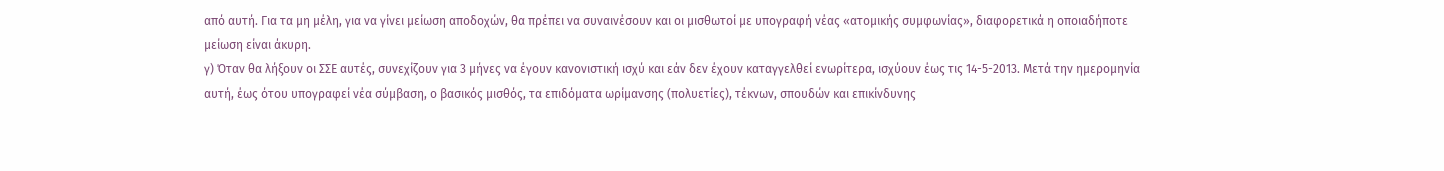από αυτή. Για τα μη μέλη, για να γίνει μείωση αποδοχών, θα πρέπει να συναινέσουν και οι μισθωτοί με υπογραφή νέας «ατομικής συμφωνίας», διαφορετικά η οποιαδήποτε μείωση είναι άκυρη.
γ) Όταν θα λήξουν οι ΣΣΕ αυτές, συνεχίζουν για 3 μήνες να έγουν κανονιστική ισχύ και εάν δεν έχουν καταγγελθεί ενωρίτερα, ισχύουν έως τις 14-5-2013. Μετά την ημερομηνία αυτή, έως ότου υπογραφεί νέα σύμβαση, ο βασικός μισθός, τα επιδόματα ωρίμανσης (πολυετίες), τέκνων, σπουδών και επικίνδυνης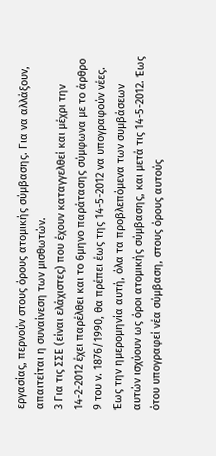εργασίας, περνούν στους όρους ατομικής σύμβασης. Για να αλλάξουν, απαιτείται η συναίνεση των μισθωτών.
3 Για τις ΣΣΕ (είναι ελάχιστες) που έχουν καταγγελθεί και μέχρι την 14-2-2012 έχει παρέλθει και το 6μηνο παράτασης σύμφωνα με το άρθρο 9 του ν. 1876/1990, θα πρέπει έως της 14-5-2012 να υπογραφούν νέες. Έως την ημερομηνία αυτή, όλα τα προβλεπόμενα των συμβάσεων αυτών ισχύουν ως όροι ατομικής σύμβασης, και μετά τις 14-5-2012. Έως ότου υπογραφεί νέα σύμβαση, στους όρους αυτούς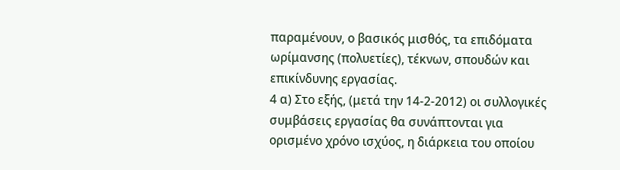παραμένουν, ο βασικός μισθός, τα επιδόματα ωρίμανσης (πολυετίες), τέκνων, σπουδών και επικίνδυνης εργασίας.
4 α) Στο εξής, (μετά την 14-2-2012) οι συλλογικές συμβάσεις εργασίας θα συνάπτονται για ορισμένο χρόνο ισχύος, η διάρκεια του οποίου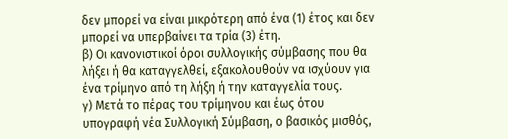δεν μπορεί να είναι μικρότερη από ένα (1) έτος και δεν μπορεί να υπερβαίνει τα τρία (3) έτη.
β) Οι κανονιστικοί όροι συλλογικής σύμβασης που θα λήξει ή θα καταγγελθεί, εξακολουθούν να ισχύουν για ένα τρίμηνο από τη λήξη ή την καταγγελία τους.
γ) Μετά το πέρας του τρίμηνου και έως ότου υπογραφή νέα Συλλογική Σύμβαση, ο βασικός μισθός,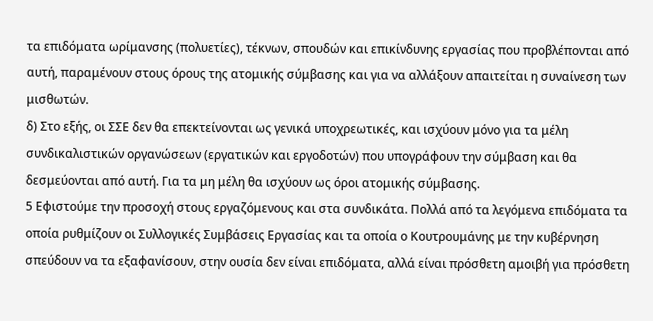τα επιδόματα ωρίμανσης (πολυετίες), τέκνων, σπουδών και επικίνδυνης εργασίας που προβλέπονται από αυτή, παραμένουν στους όρους της ατομικής σύμβασης και για να αλλάξουν απαιτείται η συναίνεση των μισθωτών.
δ) Στο εξής, οι ΣΣΕ δεν θα επεκτείνονται ως γενικά υποχρεωτικές, και ισχύουν μόνο για τα μέλη συνδικαλιστικών οργανώσεων (εργατικών και εργοδοτών) που υπογράφουν την σύμβαση και θα δεσμεύονται από αυτή. Για τα μη μέλη θα ισχύουν ως όροι ατομικής σύμβασης.
5 Εφιστούμε την προσοχή στους εργαζόμενους και στα συνδικάτα. Πολλά από τα λεγόμενα επιδόματα τα οποία ρυθμίζουν οι Συλλογικές Συμβάσεις Εργασίας και τα οποία ο Κουτρουμάνης με την κυβέρνηση σπεύδουν να τα εξαφανίσουν, στην ουσία δεν είναι επιδόματα, αλλά είναι πρόσθετη αμοιβή για πρόσθετη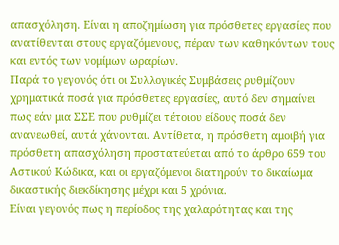απασχόληση. Είναι η αποζημίωση για πρόσθετες εργασίες που ανατίθενται στους εργαζόμενους, πέραν των καθηκόντων τους και εντός των νομίμων ωραρίων.
Παρά το γεγονός ότι οι Συλλογικές Συμβάσεις ρυθμίζουν χρηματικά ποσά για πρόσθετες εργασίες, αυτό δεν σημαίνει πως εάν μια ΣΣΕ που ρυθμίζει τέτοιου είδους ποσά δεν ανανεωθεί, αυτά χάνονται. Αντίθετα, η πρόσθετη αμοιβή για πρόσθετη απασχόληση προστατεύεται από το άρθρο 659 του Αστικού Κώδικα, και οι εργαζόμενοι διατηρούν το δικαίωμα δικαστικής διεκδίκησης μέχρι και 5 χρόνια.
Είναι γεγονός πως η περίοδος της χαλαρότητας και της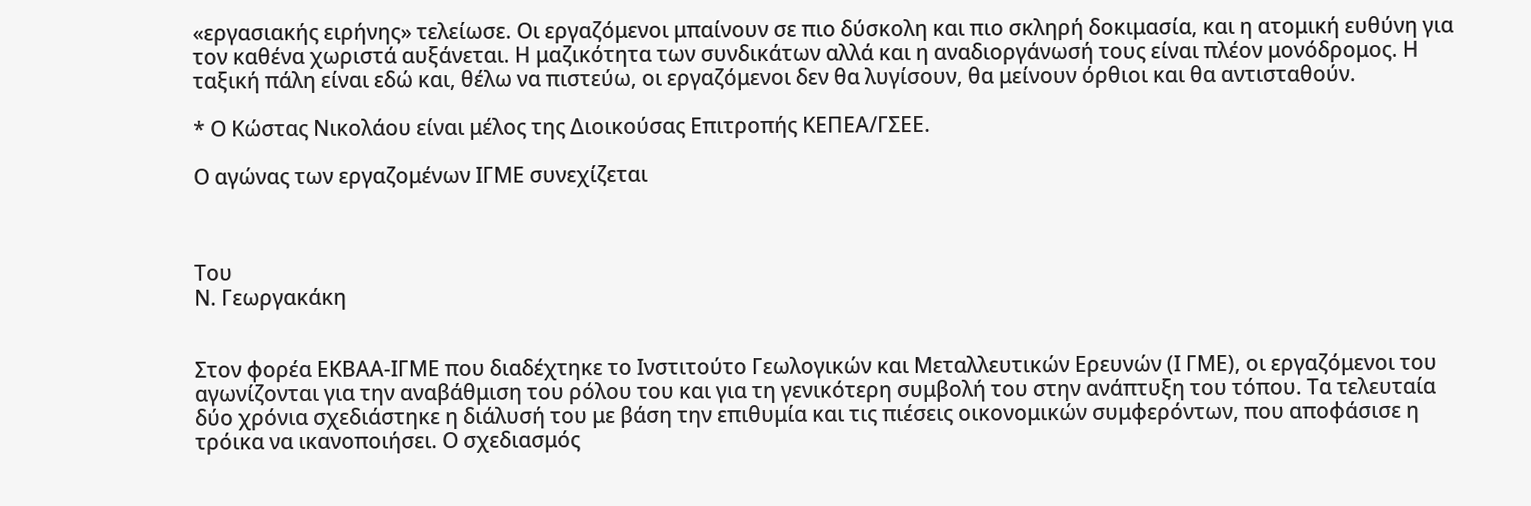«εργασιακής ειρήνης» τελείωσε. Οι εργαζόμενοι μπαίνουν σε πιο δύσκολη και πιο σκληρή δοκιμασία, και η ατομική ευθύνη για τον καθένα χωριστά αυξάνεται. Η μαζικότητα των συνδικάτων αλλά και η αναδιοργάνωσή τους είναι πλέον μονόδρομος. Η ταξική πάλη είναι εδώ και, θέλω να πιστεύω, οι εργαζόμενοι δεν θα λυγίσουν, θα μείνουν όρθιοι και θα αντισταθούν.

* Ο Κώστας Νικολάου είναι μέλος της Διοικούσας Επιτροπής ΚΕΠΕΑ/ΓΣΕΕ.

Ο αγώνας των εργαζομένων ΙΓΜΕ συνεχίζεται



Του
Ν. Γεωργακάκη


Στον φορέα ΕΚΒΑΑ-ΙΓΜΕ που διαδέχτηκε το Ινστιτούτο Γεωλογικών και Μεταλλευτικών Ερευνών (Ι ΓΜΕ), οι εργαζόμενοι του αγωνίζονται για την αναβάθμιση του ρόλου του και για τη γενικότερη συμβολή του στην ανάπτυξη του τόπου. Τα τελευταία δύο χρόνια σχεδιάστηκε η διάλυσή του με βάση την επιθυμία και τις πιέσεις οικονομικών συμφερόντων, που αποφάσισε η τρόικα να ικανοποιήσει. Ο σχεδιασμός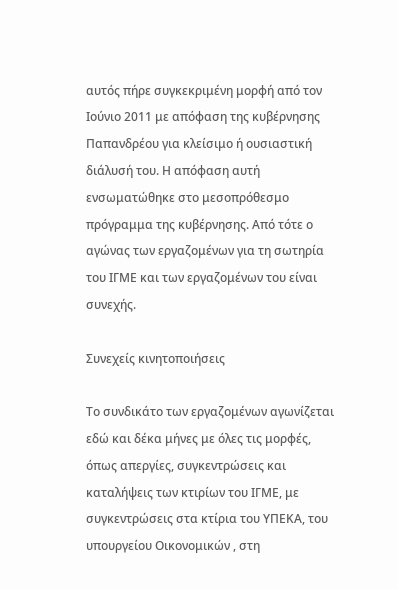αυτός πήρε συγκεκριμένη μορφή από τον Ιούνιο 2011 με απόφαση της κυβέρνησης Παπανδρέου για κλείσιμο ή ουσιαστική διάλυσή του. Η απόφαση αυτή ενσωματώθηκε στο μεσοπρόθεσμο πρόγραμμα της κυβέρνησης. Από τότε ο αγώνας των εργαζομένων για τη σωτηρία του ΙΓΜΕ και των εργαζομένων του είναι συνεχής.

Συνεχείς κινητοποιήσεις

Το συνδικάτο των εργαζομένων αγωνίζεται εδώ και δέκα μήνες με όλες τις μορφές, όπως απεργίες, συγκεντρώσεις και καταλήψεις των κτιρίων του ΙΓΜΕ, με συγκεντρώσεις στα κτίρια του ΥΠΕΚΑ, του υπουργείου Οικονομικών , στη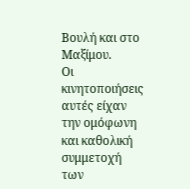Βουλή και στο Μαξίμου.
Οι κινητοποιήσεις αυτές είχαν την ομόφωνη και καθολική συμμετοχή των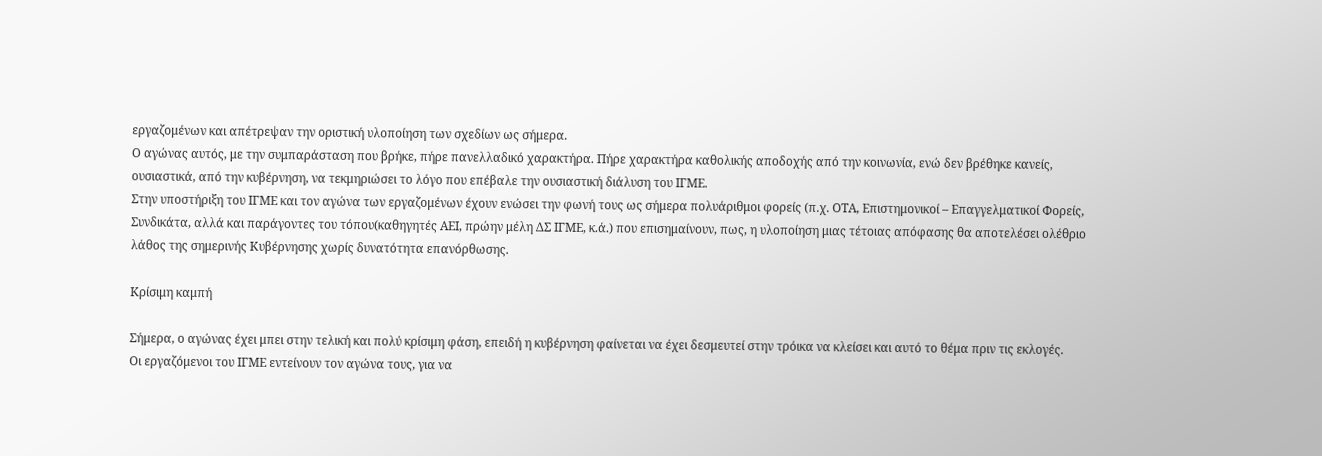εργαζομένων και απέτρεψαν την οριστική υλοποίηση των σχεδίων ως σήμερα.
Ο αγώνας αυτός, με την συμπαράσταση που βρήκε, πήρε πανελλαδικό χαρακτήρα. Πήρε χαρακτήρα καθολικής αποδοχής από την κοινωνία, ενώ δεν βρέθηκε κανείς, ουσιαστικά, από την κυβέρνηση, να τεκμηριώσει το λόγο που επέβαλε την ουσιαστική διάλυση του ΙΓΜΕ.
Στην υποστήριξη του ΙΓΜΕ και τον αγώνα των εργαζομένων έχουν ενώσει την φωνή τους ως σήμερα πολυάριθμοι φορείς (π.χ. ΟΤΑ, Επιστημονικοί – Επαγγελματικοί Φορείς, Συνδικάτα, αλλά και παράγοντες του τόπου(καθηγητές ΑΕΙ, πρώην μέλη ΔΣ ΙΓΜΕ, κ.ά.) που επισημαίνουν, πως, η υλοποίηση μιας τέτοιας απόφασης θα αποτελέσει ολέθριο λάθος της σημερινής Κυβέρνησης χωρίς δυνατότητα επανόρθωσης.

Κρίσιμη καμπή

Σήμερα, ο αγώνας έχει μπει στην τελική και πολύ κρίσιμη φάση, επειδή η κυβέρνηση φαίνεται να έχει δεσμευτεί στην τρόικα να κλείσει και αυτό το θέμα πριν τις εκλογές.
Οι εργαζόμενοι του ΙΓΜΕ εντείνουν τον αγώνα τους, για να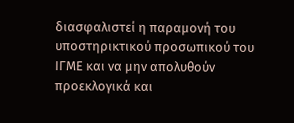διασφαλιστεί η παραμονή του υποστηρικτικού προσωπικού του ΙΓΜΕ και να μην απολυθούν προεκλογικά και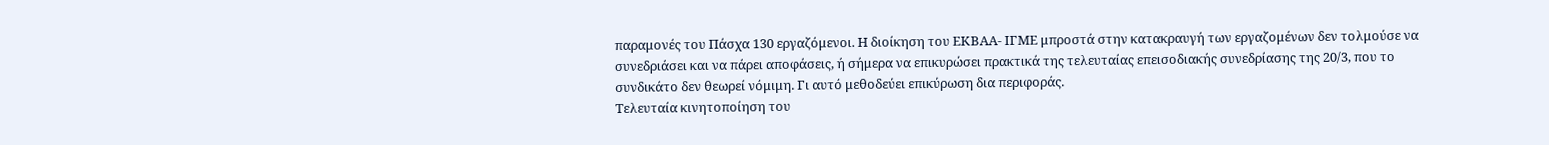παραμονές του Πάσχα 130 εργαζόμενοι. Η διοίκηση του ΕΚΒΑΑ- ΙΓΜΕ μπροστά στην κατακραυγή των εργαζομένων δεν τολμούσε να συνεδριάσει και να πάρει αποφάσεις, ή σήμερα να επικυρώσει πρακτικά της τελευταίας επεισοδιακής συνεδρίασης της 20/3, που το συνδικάτο δεν θεωρεί νόμιμη. Γι αυτό μεθοδεύει επικύρωση δια περιφοράς.
Τελευταία κινητοποίηση του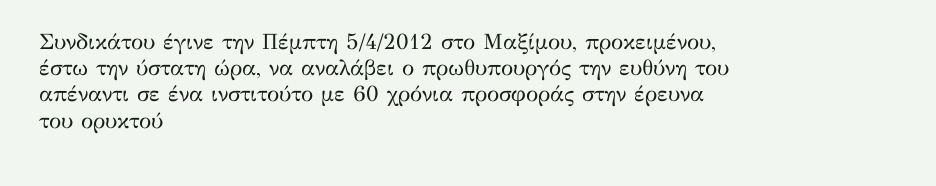Συνδικάτου έγινε την Πέμπτη 5/4/2012 στο Μαξίμου, προκειμένου, έστω την ύστατη ώρα, να αναλάβει ο πρωθυπουργός την ευθύνη του απέναντι σε ένα ινστιτούτο με 60 χρόνια προσφοράς στην έρευνα του ορυκτού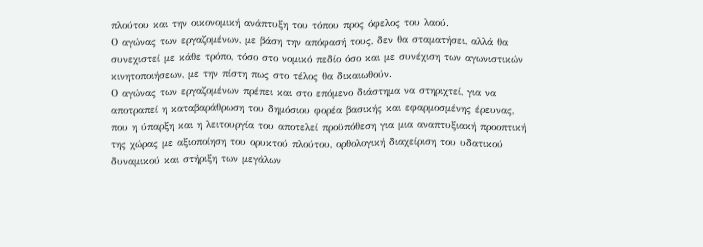πλούτου και την οικονομική ανάπτυξη του τόπου προς όφελος του λαού.
Ο αγώνας των εργαζομένων, με βάση την απόφασή τους, δεν θα σταματήσει, αλλά θα συνεχιστεί με κάθε τρόπο, τόσο στο νομικό πεδίο όσο και με συνέχιση των αγωνιστικών κινητοποιήσεων, με την πίστη πως στο τέλος θα δικαιωθούν.
Ο αγώνας των εργαζομένων πρέπει και στο επόμενο διάστημα να στηριχτεί, για να αποτραπεί η καταβαράθρωση του δημόσιου φορέα βασικής και εφαρμοσμένης έρευνας, που η ύπαρξη και η λειτουργία του αποτελεί προϋπόθεση για μια αναπτυξιακή προοπτική της χώρας με αξιοποίηση του ορυκτού πλούτου, ορθολογική διαχείριση του υδατικού δυναμικού και στήριξη των μεγάλων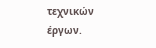τεχνικών έργων.